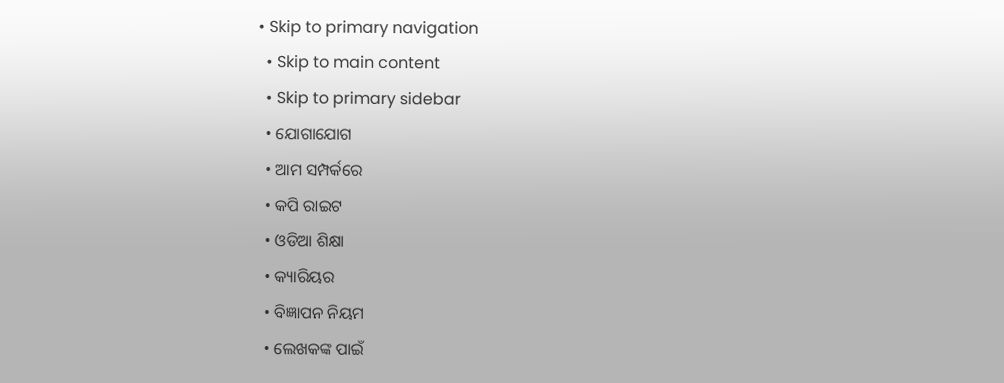• Skip to primary navigation
  • Skip to main content
  • Skip to primary sidebar
  • ଯୋଗାଯୋଗ
  • ଆମ ସମ୍ପର୍କରେ
  • କପି ରାଇଟ
  • ଓଡିଆ ଶିକ୍ଷା
  • କ୍ୟାରିୟର
  • ବିଜ୍ଞାପନ ନିୟମ
  • ଲେଖକଙ୍କ ପାଇଁ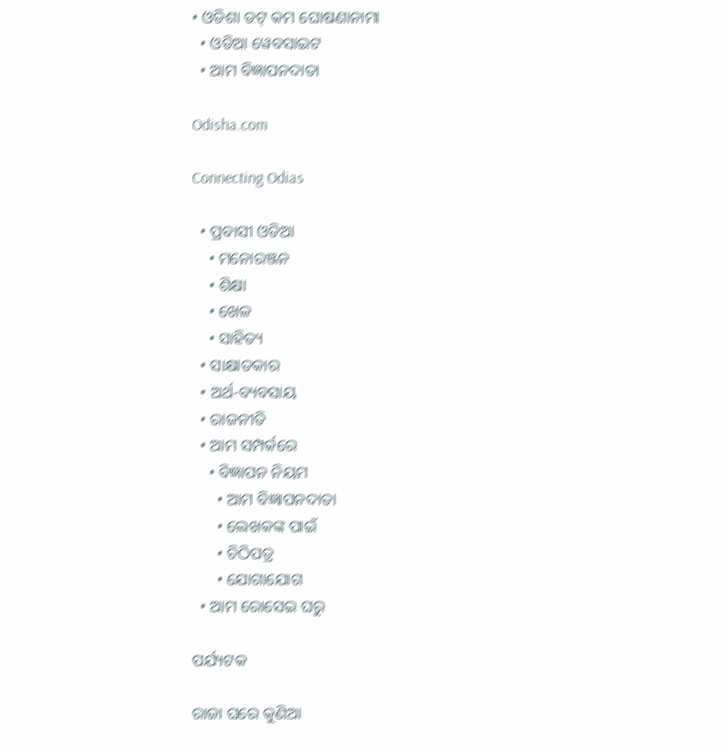• ଓଡିଶା ଡଟ୍ କମ ଘୋଷଣାନାମା
  • ଓଡିଆ ୱେବସାଇଟ
  • ଆମ ବିଜ୍ଞାପନଦାତା

Odisha.com

Connecting Odias

  • ପ୍ରବାସୀ ଓଡିଆ
    • ମନୋରଞ୍ଜନ
    • ଶିକ୍ଷା
    • ଖେଳ
    • ସାହିତ୍ୟ
  • ସାକ୍ଷାତକାର
  • ଅର୍ଥ-ବ୍ୟବସାୟ
  • ରାଜନୀତି
  • ଆମ ସମ୍ପର୍କରେ
    • ବିଜ୍ଞାପନ ନିୟମ
      • ଆମ ବିଜ୍ଞାପନଦାତା
      • ଲେଖକଙ୍କ ପାଇଁ
      • ଚିଠିପତ୍ର
      • ଯୋଗାଯୋଗ
  • ଆମ ରୋସେଇ ଘରୁ

ପର୍ଯ୍ୟଟକ

ରାଜା ଘରେ କୁଣିଆ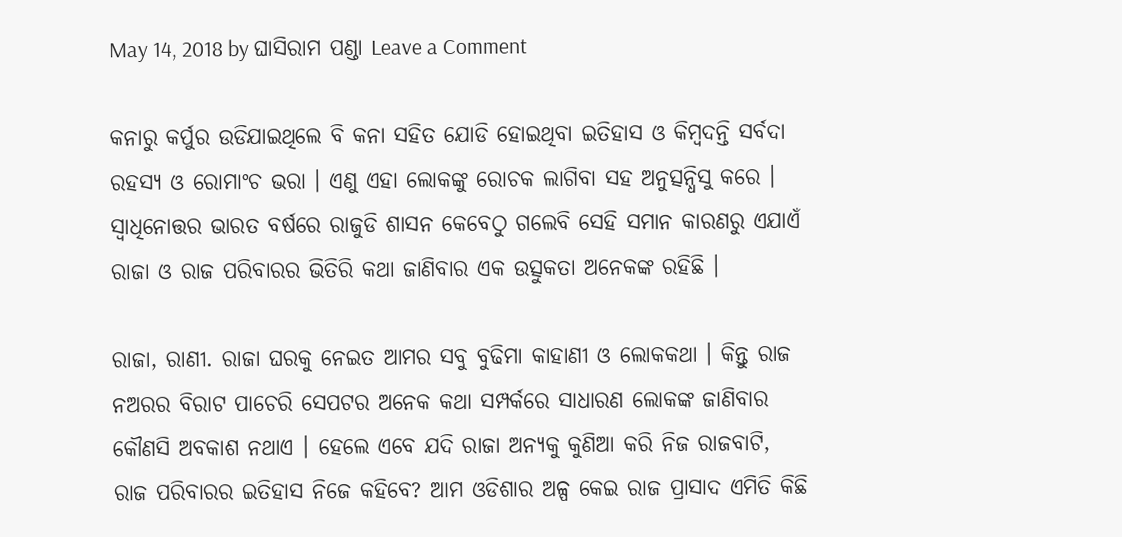May 14, 2018 by ଘାସିରାମ ପଣ୍ଡା Leave a Comment

କନାରୁ କର୍ପୁର ଉଡିଯାଇଥିଲେ ବି କନା ସହିତ ଯୋଡି ହୋଇଥିବା ଇତିହାସ ଓ କିମ୍ବଦନ୍ତି ସର୍ବଦା ରହସ୍ୟ ଓ ରୋମାଂଚ ଭରା । ଏଣୁ ଏହା ଲୋକଙ୍କୁ ରୋଚକ ଲାଗିବା ସହ ଅନୁତ୍ସନ୍ଧିସୁ କରେ । ସ୍ୱାଧିନୋତ୍ତର ଭାରତ ବର୍ଷରେ ରାଜୁଡି ଶାସନ କେବେଠୁ ଗଲେବି ସେହି ସମାନ କାରଣରୁ ଏଯାଏଁ ରାଜା ଓ ରାଜ ପରିବାରର ଭିତିରି କଥା ଜାଣିବାର ଏକ ଉତ୍ସୁକତା ଅନେକଙ୍କ ରହିଛି ।

ରାଜା, ରାଣୀ. ରାଜା ଘରକୁ ନେଇତ ଆମର ସବୁ ବୁଢିମା କାହାଣୀ ଓ ଲୋକକଥା । କିନ୍ତୁ ରାଜ ନଅରର ବିରାଟ ପାଚେରି ସେପଟର ଅନେକ କଥା ସମ୍ପର୍କରେ ସାଧାରଣ ଲୋକଙ୍କ ଜାଣିବାର କୌଣସି ଅବକାଶ ନଥାଏ । ହେଲେ ଏବେ ଯଦି ରାଜା ଅନ୍ୟକୁ କୁଣିଆ କରି ନିଜ ରାଜବାଟି, ରାଜ ପରିବାରର ଇତିହାସ ନିଜେ କହିବେ? ଆମ ଓଡିଶାର ଅଳ୍ପ କେଇ ରାଜ ପ୍ରାସାଦ ଏମିତି କିଛି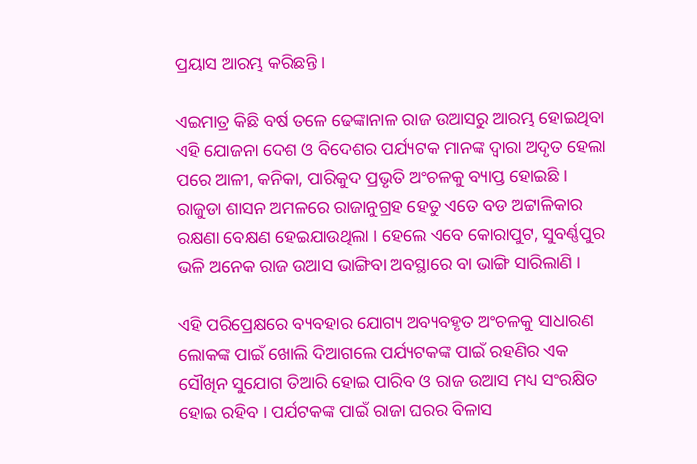ପ୍ରୟାସ ଆରମ୍ଭ କରିଛନ୍ତି ।

ଏଇମାତ୍ର କିଛି ବର୍ଷ ତଳେ ଢେଙ୍କାନାଳ ରାଜ ଉଆସରୁ ଆରମ୍ଭ ହୋଇଥିବା ଏହି ଯୋଜନା ଦେଶ ଓ ବିଦେଶର ପର୍ଯ୍ୟଟକ ମାନଙ୍କ ଦ୍ୱାରା ଅଦୃତ ହେଲା ପରେ ଆଳୀ, କନିକା, ପାରିକୁଦ ପ୍ରଭୃତି ଅଂଚଳକୁ ବ୍ୟାପ୍ତ ହୋଇଛି । ରାଜୁଡା ଶାସନ ଅମଳରେ ରାଜାନୁଗ୍ରହ ହେତୁ ଏତେ ବଡ ଅଟ୍ଟାଳିକାର ରକ୍ଷଣା ବେକ୍ଷଣ ହେଇଯାଉଥିଲା । ହେଲେ ଏବେ କୋରାପୁଟ, ସୁବର୍ଣ୍ଣପୁର ଭଳି ଅନେକ ରାଜ ଉଆସ ଭାଙ୍ଗିବା ଅବସ୍ଥାରେ ବା ଭାଙ୍ଗି ସାରିଲାଣି ।

ଏହି ପରିପ୍ରେକ୍ଷରେ ବ୍ୟବହାର ଯୋଗ୍ୟ ଅବ୍ୟବହୃତ ଅଂଚଳକୁ ସାଧାରଣ ଲୋକଙ୍କ ପାଇଁ ଖୋଲି ଦିଆଗଲେ ପର୍ଯ୍ୟଟକଙ୍କ ପାଇଁ ରହଣିର ଏକ ସୌଖିନ ସୁଯୋଗ ତିଆରି ହୋଇ ପାରିବ ଓ ରାଜ ଉଆସ ମଧ୍ୟ ସଂରକ୍ଷିତ ହୋଇ ରହିବ । ପର୍ଯଟକଙ୍କ ପାଇଁ ରାଜା ଘରର ବିଳାସ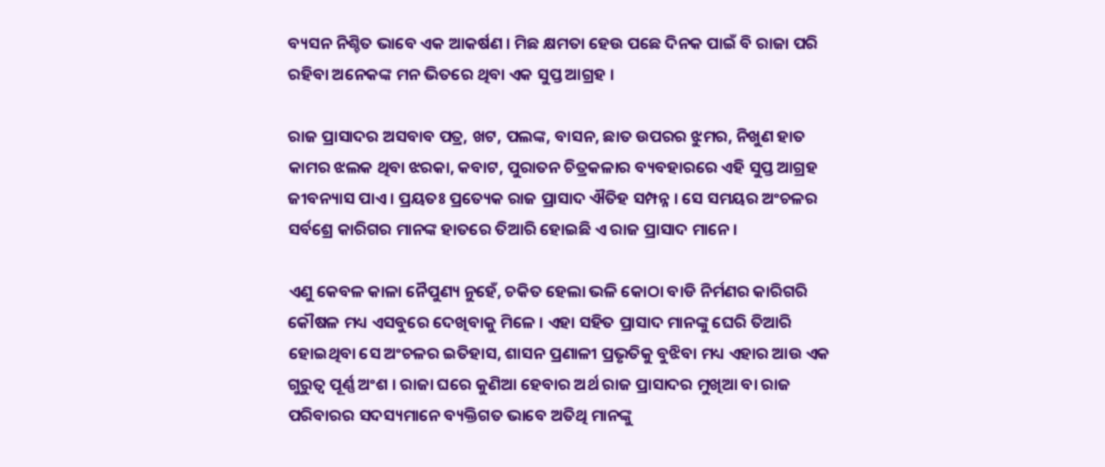ବ୍ୟସନ ନିଶ୍ଚିତ ଭାବେ ଏକ ଆକର୍ଷଣ । ମିଛ କ୍ଷମତା ହେଉ ପଛେ ଦିନକ ପାଇଁ ବି ରାଜା ପରି ରହିବା ଅନେକଙ୍କ ମନ ଭିତରେ ଥିବା ଏକ ସୁପ୍ତ ଆଗ୍ରହ ।

ରାଜ ପ୍ରାସାଦର ଅସବାବ ପତ୍ର, ଖଟ, ପଲଙ୍କ, ବାସନ, ଛାତ ଉପରର ଝୁମର, ନିଖୁଣ ହାତ କାମର ଝଲକ ଥିବା ଝରକା, କବାଟ, ପୁରାତନ ଚିତ୍ରକଳାର ବ୍ୟବହାରରେ ଏହି ସୁପ୍ତ ଆଗ୍ରହ ଜୀବନ୍ୟାସ ପାଏ । ପ୍ରୟତଃ ପ୍ରତ୍ୟେକ ରାଜ ପ୍ରାସାଦ ଐତିହ ସମ୍ପନ୍ନ । ସେ ସମୟର ଅଂଚଳର ସର୍ବଶ୍ରେ କାରିଗର ମାନଙ୍କ ହାତରେ ତିଆରି ହୋଇଛି ଏ ରାଜ ପ୍ରାସାଦ ମାନେ ।

ଏଣୁ କେବଳ କାଳା ନୈପୁଣ୍ୟ ନୁହେଁ, ଚକିତ ହେଲା ଭଳି କୋଠା ବାଡି ନିର୍ମଣର କାରିଗରି କୌଷଳ ମଧ୍ୟ ଏସବୁରେ ଦେଖିବାକୁ ମିଳେ । ଏହା ସହିତ ପ୍ରାସାଦ ମାନଙ୍କୁ ଘେରି ତିଆରି ହୋଇଥିବା ସେ ଅଂଚଳର ଇତିହାସ, ଶାସନ ପ୍ରଣାଳୀ ପ୍ରଭୃତିକୁ ବୁଝିବା ମଧ୍ୟ ଏହାର ଆଉ ଏକ ଗୁରୁତ୍ୱ ପୂର୍ଣ୍ଣ ଅଂଶ । ରାଜା ଘରେ କୁଣିଆ ହେବାର ଅର୍ଥ ରାଜ ପ୍ରାସାଦର ମୁଖିଆ ବା ରାଜ ପରିବାରର ସଦସ୍ୟମାନେ ବ୍ୟକ୍ତିଗତ ଭାବେ ଅତିଥି ମାନଙ୍କୁ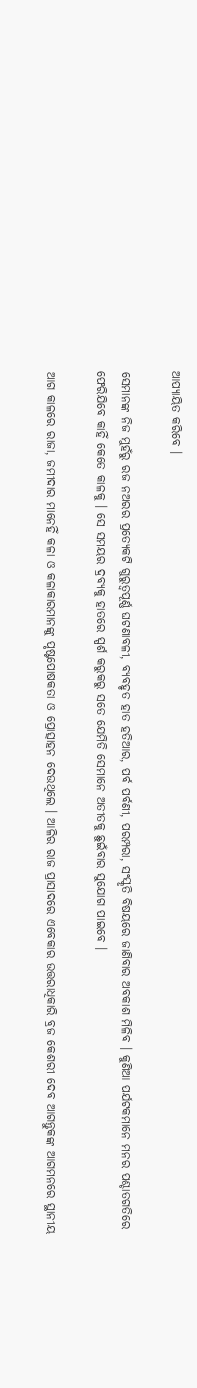ଆପ୍ୟାୟିତ କରିବେ ।

ସେମାନଙ୍କ ନିଜ ମୁହଁରୁ ରଜ ନଅରର ପ୍ରତ୍ୟେକଟି ଗୁରୁତ୍ୱପୂର୍ଣ୍ଣ ଘଟଣାବଳୀ, ବ୍ୟବହୃତ ହାତ ହତିଆର, ପର୍ବ ପର୍ବଣୀ, ପରମ୍ପରା, ସଂସ୍କୃତି ବିଷୟରେ ଜାଣିବାର ଅବକାଶ ମିଳିବ । କୁଣିଆ ପର୍ଯଟକମାନେ ମନର ପଶ୍ଚାତଗତିରେ ଫେରିଯିବେ କାହିଁ କେତେ କାଳକୁ । ସେ ସମୟର ଦ୍ରବ୍ୟକୁ ହାତରେ ସ୍ପର୍ଶ କରୁକରୁ ସତେ ଯେମିତି ସେମାନେ ଅତୀତକୁ ଛୁଇଁବାର ସୁଯୋଗ ପାଇବେ ।

ଆଗ କାଳରେ ରାଜା, ଜମୀଦାର ମାନେହିଁ କଳା ଓ କଳାକାରମାନଙ୍କୁ ପୃଷ୍ଟପୋଷକତା ଓ ପ୍ରୋତ୍ସାହନ ଦେଉଥିଲେ । ଆଳିର ରାଜ ପ୍ରାସାଦରେ ଏବେକାର ଉତ୍ତରାଧିକାରି ବ୍ରଜ କେଶରୀ ଦେବ ଆଗନ୍ତୁକଙ୍କ ଆଗମନରେ ସ୍ଥାନୀୟ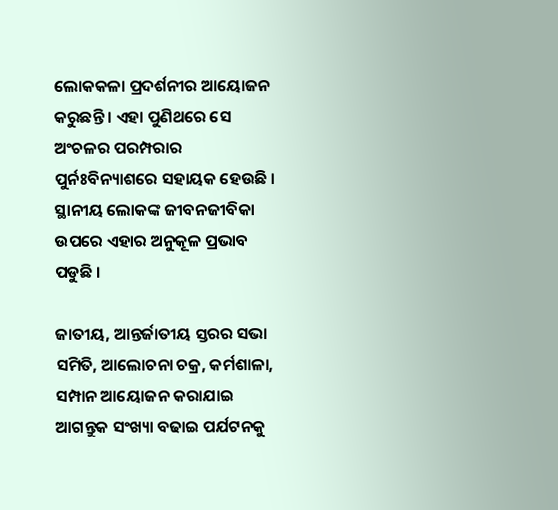ଲୋକକଳା ପ୍ରଦର୍ଶନୀର ଆୟୋଜନ କରୁଛନ୍ତି । ଏହା ପୁଣିଥରେ ସେ ଅଂଚଳର ପରମ୍ପରାର ପୁର୍ନଃବିନ୍ୟାଶରେ ସହାୟକ ହେଉଛି । ସ୍ଥାନୀୟ ଲୋକଙ୍କ ଜୀବନଜୀବିକା ଉପରେ ଏହାର ଅନୁକୂଳ ପ୍ରଭାବ ପଡୁଛି ।

ଜାତୀୟ, ଆନ୍ତର୍ଜାତୀୟ ସ୍ତରର ସଭା ସମିତି, ଆଲୋଚନା ଚକ୍ର, କର୍ମଶାଳା, ସମ୍ପାନ ଆୟୋଜନ କରାଯାଇ ଆଗନ୍ତୁକ ସଂଖ୍ୟା ବଢାଇ ପର୍ଯଟନକୁ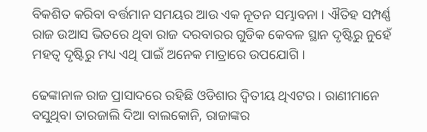ବିକଶିତ କରିବା ବର୍ତ୍ତମାନ ସମୟର ଆଉ ଏକ ନୂତନ ସମ୍ଭାବନା । ଐତିହ ସମ୍ପର୍ଣ୍ଣ ରାଜ ଉଆସ ଭିତରେ ଥିବା ରାଜ ଦରବାରର ଗୁଡିକ କେବଳ ସ୍ଥାନ ଦୃଷ୍ଟିରୁ ନୁହେଁ ମହତ୍ୱ ଦୃଷ୍ଟିରୁ ମଧ୍ୟ ଏଥି ପାଇଁ ଅନେକ ମାତ୍ରାରେ ଉପଯୋଗି ।

ଢେଙ୍କାନାଳ ରାଜ ପ୍ରାସାଦରେ ରହିଛି ଓଡିଶାର ଦ୍ୱିତୀୟ ଥିଏଟର । ରାଣୀମାନେ ବସୁଥିବା ତାରଜାଲି ଦିଆ ବାଲକୋନି, ରାଜାଙ୍କର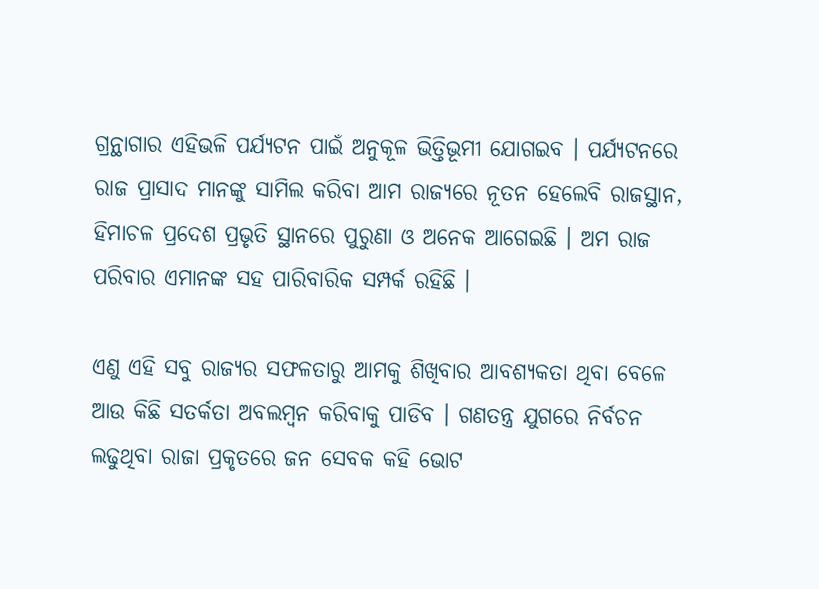ଗ୍ରନ୍ଥାଗାର ଏହିଭଳି ପର୍ଯ୍ୟଟନ ପାଇଁ ଅନୁକୂଳ ଭିତ୍ତିଭୂମୀ ଯୋଗଇବ । ପର୍ଯ୍ୟଟନରେ ରାଜ ପ୍ରାସାଦ ମାନଙ୍କୁ ସାମିଲ କରିବା ଆମ ରାଜ୍ୟରେ ନୂତନ ହେଲେବି ରାଜସ୍ଥାନ, ହିମାଚଳ ପ୍ରଦେଶ ପ୍ରଭୃତି ସ୍ଥାନରେ ପୁରୁଣା ଓ ଅନେକ ଆଗେଇଛି । ଅମ ରାଜ ପରିବାର ଏମାନଙ୍କ ସହ ପାରିବାରିକ ସମ୍ପର୍କ ରହିଛି ।

ଏଣୁ ଏହି ସବୁ ରାଜ୍ୟର ସଫଳତାରୁ ଆମକୁ ଶିଖିବାର ଆବଶ୍ୟକତା ଥିବା ବେଳେ ଆଉ କିଛି ସତର୍କତା ଅବଲମ୍ବନ କରିବାକୁ ପାଡିବ । ଗଣତନ୍ତ୍ର ଯୁଗରେ ନିର୍ବଚନ ଲଢୁଥିବା ରାଜା ପ୍ରକୃତରେ ଜନ ସେବକ କହି ଭୋଟ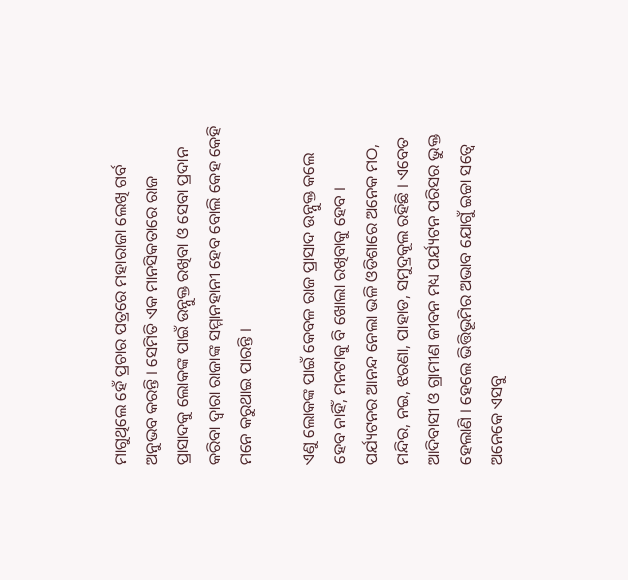ମାଗୁଥିଲେ ହେଁ ପ୍ରଚାର ପତ୍ରରେ ମହାରାଜା ଲେଖି ଗର୍ବ ଅନୁଭବ କରନ୍ତି । ସେମିତି ଏକ ମାନସିକତାରେ ରାଜ ପ୍ରାସାଦକୁ ଲୋକଙ୍କ ପାଇଁ ଉନ୍ନୁକ୍ତ ରଖିବା ଓ ସେବା ପ୍ରଦାନ କରିବା ଦ୍ୱାରା ରାଜାଙ୍କ ସମ୍ମାନହାନୀ ହେବ ବୋଲି କେହ କେହି ମନେ କରୁଥାଇ ପାରନ୍ତି ।

ଏଣୁ ଲୋକଙ୍କ ପାଇଁ କେବଳ ରାଜ ପ୍ରାସାଦ ଉନ୍ନୁକ୍ତ କଲେ ହେବ ନାହିଁ, ମନଟାକୁ ବି ଖୋଲା ରଖିବାକୁ ହେବ । ପର୍ଯ୍ୟଟନର ଆନନ୍ଦ ନେଲା ଭଳି ଓଡିଶାରେ ଅନେକ ମଠ, ମନ୍ଦିର, ନଇ, ଝରଣା, ପାହାଡ, ସମୁଦ୍ରକୂଲ ରହିଛି । ଏବେତ ଆଦିବାସୀ ଓ ଗ୍ରାମୀଣ ଜୀବନ ମଧ୍ୟ ପର୍ଯ୍ୟଟନ ପରିସର ଭୁକ୍ତ ହେଲାଣି । ହେଲେ ଭିତ୍ତିଭୂମିର ଅଭାବ ଯୋଗୁଁ ଇଚ୍ଚା ସତ୍ୱେ ଅନେକେ ଏସବୁ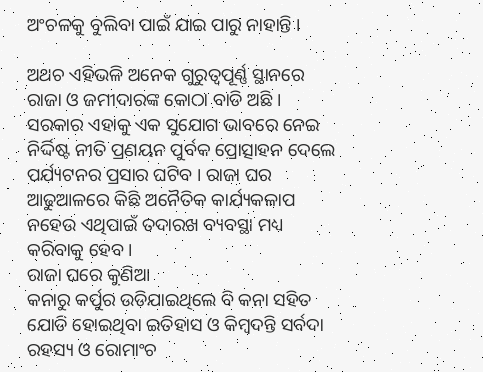ଅଂଚଳକୁ ବୁଲିବା ପାଇଁ ଯାଇ ପାରୁ ନାହାନ୍ତି ।

ଅଥଚ ଏହିଭଳି ଅନେକ ଗୁରୁତ୍ୱପୂର୍ଣ୍ଣ ସ୍ଥାନରେ ରାଜା ଓ ଜମୀଦାରଙ୍କ କୋଠା ବାଡି ଅଛି । ସରକାର ଏହାକୁ ଏକ ସୁଯୋଗ ଭାବରେ ନେଇ ନିର୍ଦ୍ଦିଷ୍ଟ ନୀତି ପ୍ରଣୟନ ପୁର୍ବକ ପ୍ରୋତ୍ସାହନ ଦେଲେ ପର୍ଯ୍ୟଟନର ପ୍ରସାର ଘଟିବ । ରାଜା ଘର ଆଢୁଆଳରେ କିଛି ଅନୈତିକ କାର୍ଯ୍ୟକଳାପ ନହେଉ ଏଥିପାଇଁ ତଦାରଖ ବ୍ୟବସ୍ଥା ମଧ୍ୟ କରିବାକୁ ହେବ ।
ରାଜା ଘରେ କୁଣିଆ
କନାରୁ କର୍ପୁର ଉଡିଯାଇଥିଲେ ବି କନା ସହିତ ଯୋଡି ହୋଇଥିବା ଇତିହାସ ଓ କିମ୍ବଦନ୍ତି ସର୍ବଦା ରହସ୍ୟ ଓ ରୋମାଂଚ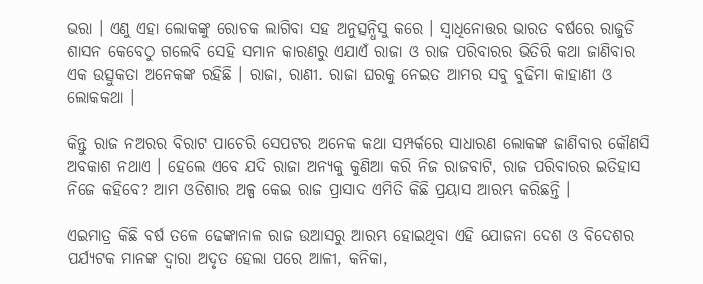ଭରା । ଏଣୁ ଏହା ଲୋକଙ୍କୁ ରୋଚକ ଲାଗିବା ସହ ଅନୁତ୍ସନ୍ଧିସୁ କରେ । ସ୍ୱାଧିନୋତ୍ତର ଭାରତ ବର୍ଷରେ ରାଜୁଡି ଶାସନ କେବେଠୁ ଗଲେବି ସେହି ସମାନ କାରଣରୁ ଏଯାଏଁ ରାଜା ଓ ରାଜ ପରିବାରର ଭିତିରି କଥା ଜାଣିବାର ଏକ ଉତ୍ସୁକତା ଅନେକଙ୍କ ରହିଛି । ରାଜା, ରାଣୀ. ରାଜା ଘରକୁ ନେଇତ ଆମର ସବୁ ବୁଢିମା କାହାଣୀ ଓ ଲୋକକଥା ।

କିନ୍ତୁ ରାଜ ନଅରର ବିରାଟ ପାଚେରି ସେପଟର ଅନେକ କଥା ସମ୍ପର୍କରେ ସାଧାରଣ ଲୋକଙ୍କ ଜାଣିବାର କୌଣସି ଅବକାଶ ନଥାଏ । ହେଲେ ଏବେ ଯଦି ରାଜା ଅନ୍ୟକୁ କୁଣିଆ କରି ନିଜ ରାଜବାଟି, ରାଜ ପରିବାରର ଇତିହାସ ନିଜେ କହିବେ? ଆମ ଓଡିଶାର ଅଳ୍ପ କେଇ ରାଜ ପ୍ରାସାଦ ଏମିତି କିଛି ପ୍ରୟାସ ଆରମ୍ଭ କରିଛନ୍ତି ।

ଏଇମାତ୍ର କିଛି ବର୍ଷ ତଳେ ଢେଙ୍କାନାଳ ରାଜ ଉଆସରୁ ଆରମ୍ଭ ହୋଇଥିବା ଏହି ଯୋଜନା ଦେଶ ଓ ବିଦେଶର ପର୍ଯ୍ୟଟକ ମାନଙ୍କ ଦ୍ୱାରା ଅଦୃତ ହେଲା ପରେ ଆଳୀ, କନିକା,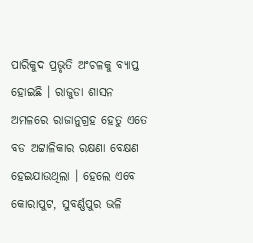ପାରିକୁଦ ପ୍ରଭୃତି ଅଂଚଳକୁ ବ୍ୟାପ୍ତ ହୋଇଛି । ରାଜୁଡା ଶାସନ ଅମଳରେ ରାଜାନୁଗ୍ରହ ହେତୁ ଏତେ ବଡ ଅଟ୍ଟାଳିକାର ରକ୍ଷଣା ବେକ୍ଷଣ ହେଇଯାଉଥିଲା । ହେଲେ ଏବେ କୋରାପୁଟ, ସୁବର୍ଣ୍ଣପୁର ଭଳି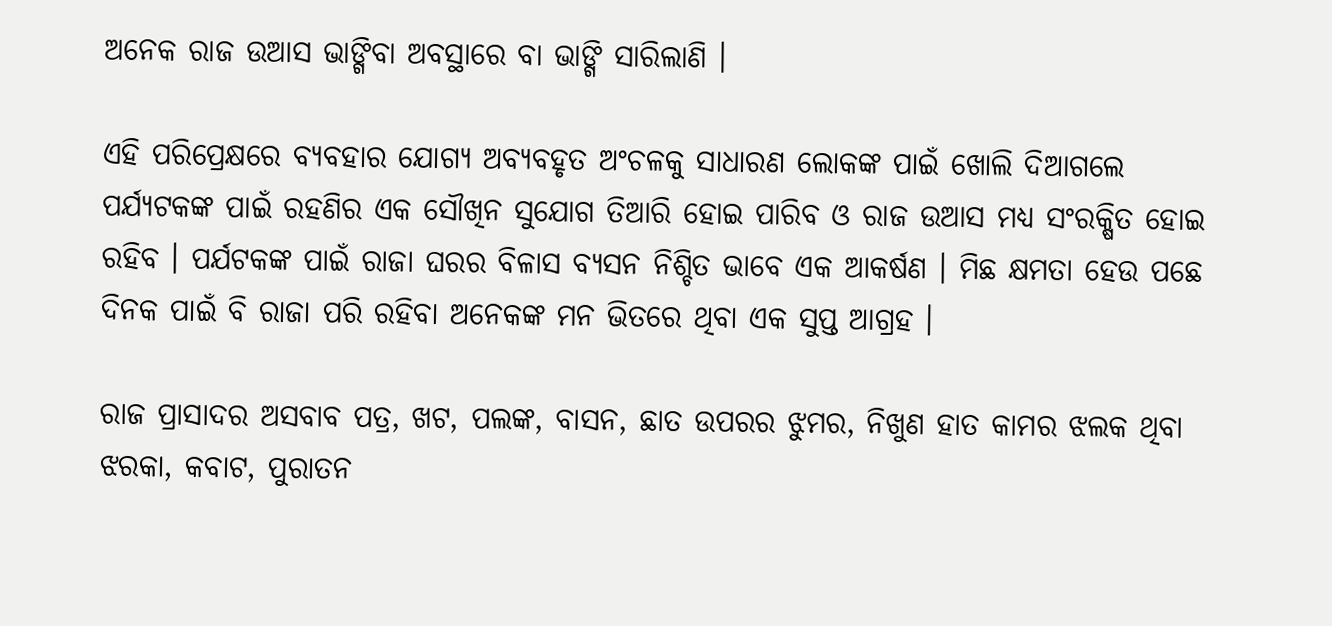ଅନେକ ରାଜ ଉଆସ ଭାଙ୍ଗିବା ଅବସ୍ଥାରେ ବା ଭାଙ୍ଗି ସାରିଲାଣି ।

ଏହି ପରିପ୍ରେକ୍ଷରେ ବ୍ୟବହାର ଯୋଗ୍ୟ ଅବ୍ୟବହୃତ ଅଂଚଳକୁ ସାଧାରଣ ଲୋକଙ୍କ ପାଇଁ ଖୋଲି ଦିଆଗଲେ ପର୍ଯ୍ୟଟକଙ୍କ ପାଇଁ ରହଣିର ଏକ ସୌଖିନ ସୁଯୋଗ ତିଆରି ହୋଇ ପାରିବ ଓ ରାଜ ଉଆସ ମଧ୍ୟ ସଂରକ୍ଷିତ ହୋଇ ରହିବ । ପର୍ଯଟକଙ୍କ ପାଇଁ ରାଜା ଘରର ବିଳାସ ବ୍ୟସନ ନିଶ୍ଚିତ ଭାବେ ଏକ ଆକର୍ଷଣ । ମିଛ କ୍ଷମତା ହେଉ ପଛେ ଦିନକ ପାଇଁ ବି ରାଜା ପରି ରହିବା ଅନେକଙ୍କ ମନ ଭିତରେ ଥିବା ଏକ ସୁପ୍ତ ଆଗ୍ରହ ।

ରାଜ ପ୍ରାସାଦର ଅସବାବ ପତ୍ର, ଖଟ, ପଲଙ୍କ, ବାସନ, ଛାତ ଉପରର ଝୁମର, ନିଖୁଣ ହାତ କାମର ଝଲକ ଥିବା ଝରକା, କବାଟ, ପୁରାତନ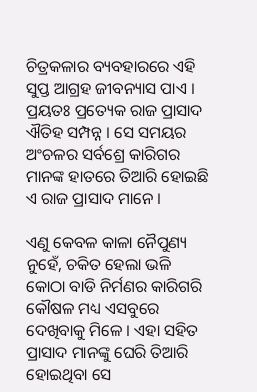ଚିତ୍ରକଳାର ବ୍ୟବହାରରେ ଏହି ସୁପ୍ତ ଆଗ୍ରହ ଜୀବନ୍ୟାସ ପାଏ । ପ୍ରୟତଃ ପ୍ରତ୍ୟେକ ରାଜ ପ୍ରାସାଦ ଐତିହ ସମ୍ପନ୍ନ । ସେ ସମୟର ଅଂଚଳର ସର୍ବଶ୍ରେ କାରିଗର ମାନଙ୍କ ହାତରେ ତିଆରି ହୋଇଛି ଏ ରାଜ ପ୍ରାସାଦ ମାନେ ।

ଏଣୁ କେବଳ କାଳା ନୈପୁଣ୍ୟ ନୁହେଁ, ଚକିତ ହେଲା ଭଳି କୋଠା ବାଡି ନିର୍ମଣର କାରିଗରି କୌଷଳ ମଧ୍ୟ ଏସବୁରେ ଦେଖିବାକୁ ମିଳେ । ଏହା ସହିତ ପ୍ରାସାଦ ମାନଙ୍କୁ ଘେରି ତିଆରି ହୋଇଥିବା ସେ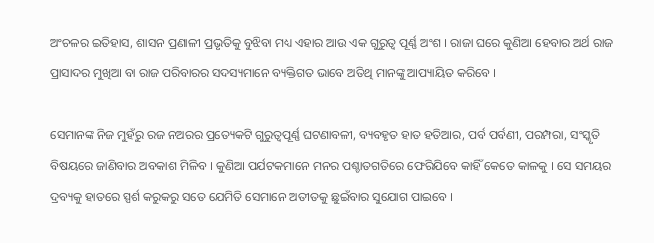ଅଂଚଳର ଇତିହାସ, ଶାସନ ପ୍ରଣାଳୀ ପ୍ରଭୃତିକୁ ବୁଝିବା ମଧ୍ୟ ଏହାର ଆଉ ଏକ ଗୁରୁତ୍ୱ ପୂର୍ଣ୍ଣ ଅଂଶ । ରାଜା ଘରେ କୁଣିଆ ହେବାର ଅର୍ଥ ରାଜ ପ୍ରାସାଦର ମୁଖିଆ ବା ରାଜ ପରିବାରର ସଦସ୍ୟମାନେ ବ୍ୟକ୍ତିଗତ ଭାବେ ଅତିଥି ମାନଙ୍କୁ ଆପ୍ୟାୟିତ କରିବେ ।

ସେମାନଙ୍କ ନିଜ ମୁହଁରୁ ରଜ ନଅରର ପ୍ରତ୍ୟେକଟି ଗୁରୁତ୍ୱପୂର୍ଣ୍ଣ ଘଟଣାବଳୀ, ବ୍ୟବହୃତ ହାତ ହତିଆର, ପର୍ବ ପର୍ବଣୀ, ପରମ୍ପରା, ସଂସ୍କୃତି ବିଷୟରେ ଜାଣିବାର ଅବକାଶ ମିଳିବ । କୁଣିଆ ପର୍ଯଟକମାନେ ମନର ପଶ୍ଚାତଗତିରେ ଫେରିଯିବେ କାହିଁ କେତେ କାଳକୁ । ସେ ସମୟର ଦ୍ରବ୍ୟକୁ ହାତରେ ସ୍ପର୍ଶ କରୁକରୁ ସତେ ଯେମିତି ସେମାନେ ଅତୀତକୁ ଛୁଇଁବାର ସୁଯୋଗ ପାଇବେ ।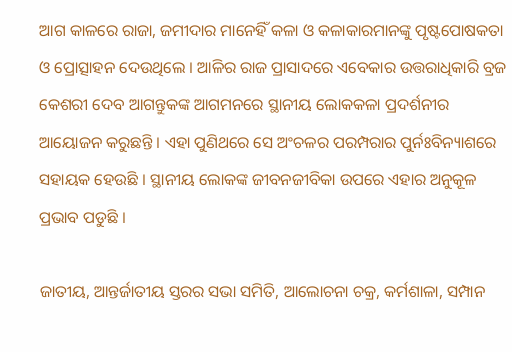ଆଗ କାଳରେ ରାଜା, ଜମୀଦାର ମାନେହିଁ କଳା ଓ କଳାକାରମାନଙ୍କୁ ପୃଷ୍ଟପୋଷକତା ଓ ପ୍ରୋତ୍ସାହନ ଦେଉଥିଲେ । ଆଳିର ରାଜ ପ୍ରାସାଦରେ ଏବେକାର ଉତ୍ତରାଧିକାରି ବ୍ରଜ କେଶରୀ ଦେବ ଆଗନ୍ତୁକଙ୍କ ଆଗମନରେ ସ୍ଥାନୀୟ ଲୋକକଳା ପ୍ରଦର୍ଶନୀର ଆୟୋଜନ କରୁଛନ୍ତି । ଏହା ପୁଣିଥରେ ସେ ଅଂଚଳର ପରମ୍ପରାର ପୁର୍ନଃବିନ୍ୟାଶରେ ସହାୟକ ହେଉଛି । ସ୍ଥାନୀୟ ଲୋକଙ୍କ ଜୀବନଜୀବିକା ଉପରେ ଏହାର ଅନୁକୂଳ ପ୍ରଭାବ ପଡୁଛି ।

ଜାତୀୟ, ଆନ୍ତର୍ଜାତୀୟ ସ୍ତରର ସଭା ସମିତି, ଆଲୋଚନା ଚକ୍ର, କର୍ମଶାଳା, ସମ୍ପାନ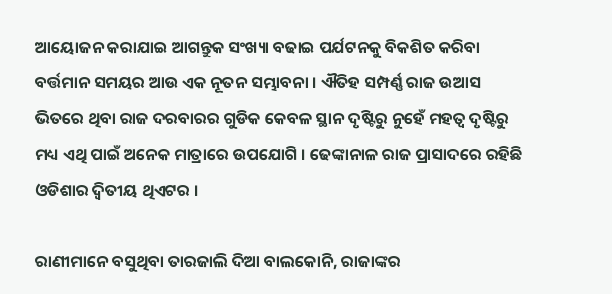ଆୟୋଜନ କରାଯାଇ ଆଗନ୍ତୁକ ସଂଖ୍ୟା ବଢାଇ ପର୍ଯଟନକୁ ବିକଶିତ କରିବା ବର୍ତ୍ତମାନ ସମୟର ଆଉ ଏକ ନୂତନ ସମ୍ଭାବନା । ଐତିହ ସମ୍ପର୍ଣ୍ଣ ରାଜ ଉଆସ ଭିତରେ ଥିବା ରାଜ ଦରବାରର ଗୁଡିକ କେବଳ ସ୍ଥାନ ଦୃଷ୍ଟିରୁ ନୁହେଁ ମହତ୍ୱ ଦୃଷ୍ଟିରୁ ମଧ୍ୟ ଏଥି ପାଇଁ ଅନେକ ମାତ୍ରାରେ ଉପଯୋଗି । ଢେଙ୍କାନାଳ ରାଜ ପ୍ରାସାଦରେ ରହିଛି ଓଡିଶାର ଦ୍ୱିତୀୟ ଥିଏଟର ।

ରାଣୀମାନେ ବସୁଥିବା ତାରଜାଲି ଦିଆ ବାଲକୋନି, ରାଜାଙ୍କର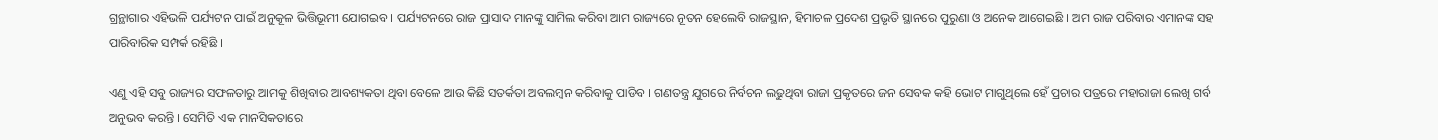ଗ୍ରନ୍ଥାଗାର ଏହିଭଳି ପର୍ଯ୍ୟଟନ ପାଇଁ ଅନୁକୂଳ ଭିତ୍ତିଭୂମୀ ଯୋଗଇବ । ପର୍ଯ୍ୟଟନରେ ରାଜ ପ୍ରାସାଦ ମାନଙ୍କୁ ସାମିଲ କରିବା ଆମ ରାଜ୍ୟରେ ନୂତନ ହେଲେବି ରାଜସ୍ଥାନ, ହିମାଚଳ ପ୍ରଦେଶ ପ୍ରଭୃତି ସ୍ଥାନରେ ପୁରୁଣା ଓ ଅନେକ ଆଗେଇଛି । ଅମ ରାଜ ପରିବାର ଏମାନଙ୍କ ସହ ପାରିବାରିକ ସମ୍ପର୍କ ରହିଛି ।

ଏଣୁ ଏହି ସବୁ ରାଜ୍ୟର ସଫଳତାରୁ ଆମକୁ ଶିଖିବାର ଆବଶ୍ୟକତା ଥିବା ବେଳେ ଆଉ କିଛି ସତର୍କତା ଅବଲମ୍ବନ କରିବାକୁ ପାଡିବ । ଗଣତନ୍ତ୍ର ଯୁଗରେ ନିର୍ବଚନ ଲଢୁଥିବା ରାଜା ପ୍ରକୃତରେ ଜନ ସେବକ କହି ଭୋଟ ମାଗୁଥିଲେ ହେଁ ପ୍ରଚାର ପତ୍ରରେ ମହାରାଜା ଲେଖି ଗର୍ବ ଅନୁଭବ କରନ୍ତି । ସେମିତି ଏକ ମାନସିକତାରେ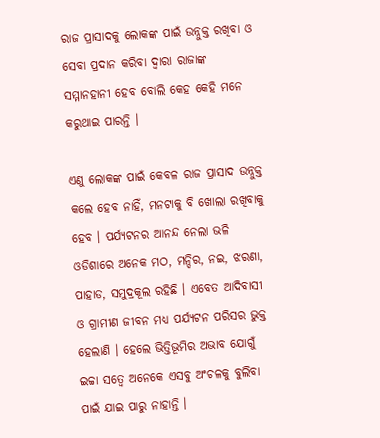ରାଜ ପ୍ରାସାଦକୁ ଲୋକଙ୍କ ପାଇଁ ଉନ୍ନୁକ୍ତ ରଖିବା ଓ ସେବା ପ୍ରଦାନ କରିବା ଦ୍ୱାରା ରାଜାଙ୍କ ସମ୍ମାନହାନୀ ହେବ ବୋଲି କେହ କେହି ମନେ କରୁଥାଇ ପାରନ୍ତି ।

ଏଣୁ ଲୋକଙ୍କ ପାଇଁ କେବଳ ରାଜ ପ୍ରାସାଦ ଉନ୍ନୁକ୍ତ କଲେ ହେବ ନାହିଁ, ମନଟାକୁ ବି ଖୋଲା ରଖିବାକୁ ହେବ । ପର୍ଯ୍ୟଟନର ଆନନ୍ଦ ନେଲା ଭଳି ଓଡିଶାରେ ଅନେକ ମଠ, ମନ୍ଦିର, ନଇ, ଝରଣା, ପାହାଡ, ସମୁଦ୍ରକୂଲ ରହିଛି । ଏବେତ ଆଦିବାସୀ ଓ ଗ୍ରାମୀଣ ଜୀବନ ମଧ୍ୟ ପର୍ଯ୍ୟଟନ ପରିସର ଭୁକ୍ତ ହେଲାଣି । ହେଲେ ଭିତ୍ତିଭୂମିର ଅଭାବ ଯୋଗୁଁ ଇଚ୍ଚା ସତ୍ୱେ ଅନେକେ ଏସବୁ ଅଂଚଳକୁ ବୁଲିବା ପାଇଁ ଯାଇ ପାରୁ ନାହାନ୍ତି ।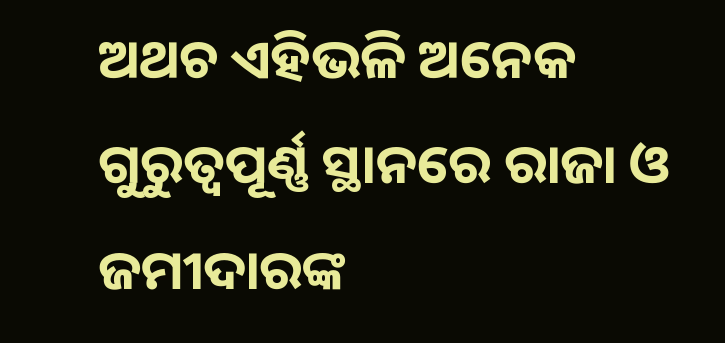ଅଥଚ ଏହିଭଳି ଅନେକ ଗୁରୁତ୍ୱପୂର୍ଣ୍ଣ ସ୍ଥାନରେ ରାଜା ଓ ଜମୀଦାରଙ୍କ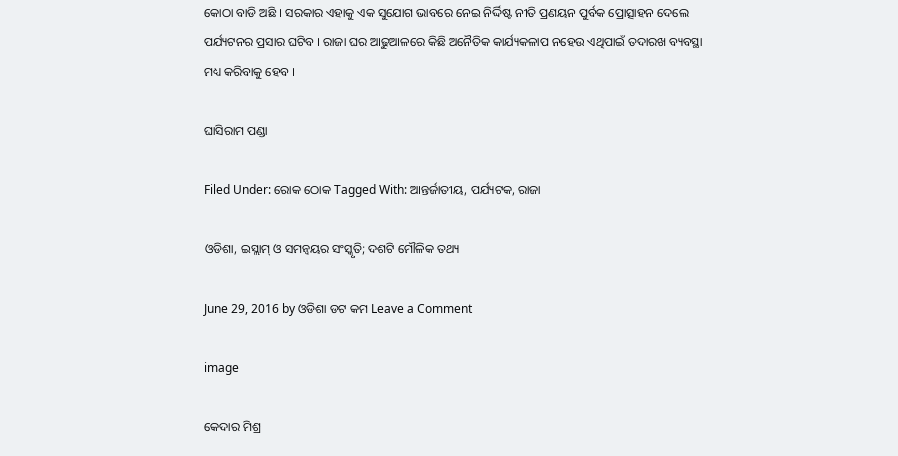କୋଠା ବାଡି ଅଛି । ସରକାର ଏହାକୁ ଏକ ସୁଯୋଗ ଭାବରେ ନେଇ ନିର୍ଦ୍ଦିଷ୍ଟ ନୀତି ପ୍ରଣୟନ ପୁର୍ବକ ପ୍ରୋତ୍ସାହନ ଦେଲେ ପର୍ଯ୍ୟଟନର ପ୍ରସାର ଘଟିବ । ରାଜା ଘର ଆଢୁଆଳରେ କିଛି ଅନୈତିକ କାର୍ଯ୍ୟକଳାପ ନହେଉ ଏଥିପାଇଁ ତଦାରଖ ବ୍ୟବସ୍ଥା ମଧ୍ୟ କରିବାକୁ ହେବ ।

ଘାସିରାମ ପଣ୍ଡା

Filed Under: ରୋକ ଠୋକ Tagged With: ଆନ୍ତର୍ଜାତୀୟ, ପର୍ଯ୍ୟଟକ, ରାଜା

ଓଡିଶା, ଇସ୍ଲାମ୍ ଓ ସମନ୍ବୟର ସଂସ୍କୃତି; ଦଶଟି ମୌଳିକ ତଥ୍ୟ

June 29, 2016 by ଓଡିଶା ଡଟ କମ Leave a Comment

image

କେଦାର ମିଶ୍ର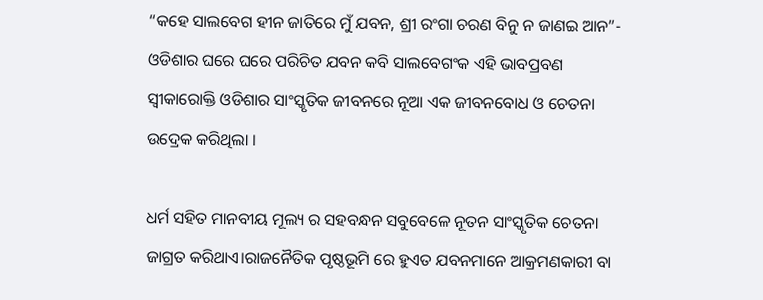“କହେ ସାଲବେଗ ହୀନ ଜାତିରେ ମୁଁ ଯବନ, ଶ୍ରୀ ରଂଗା ଚରଣ ବିନୁ ନ ଜାଣଇ ଆନ”- ଓଡିଶାର ଘରେ ଘରେ ପରିଚିତ ଯବନ କବି ସାଲବେଗଂକ ଏହି ଭାବପ୍ରବଣ ସ୍ବୀକାରୋକ୍ତି ଓଡିଶାର ସାଂସ୍କୃତିକ ଜୀବନରେ ନୂଆ ଏକ ଜୀବନବୋଧ ଓ ଚେତନା ଉଦ୍ରେକ କରିଥିଲା ।

ଧର୍ମ ସହିତ ମାନବୀୟ ମୂଲ୍ୟ ର ସହବନ୍ଧନ ସବୁବେଳେ ନୂତନ ସାଂସ୍କୃତିକ ଚେତନା ଜାଗ୍ରତ କରିଥାଏ।ରାଜନୈତିକ ପୃଷ୍ଠଭୂମି ରେ ହୁଏତ ଯବନମାନେ ଆକ୍ରମଣକାରୀ ବା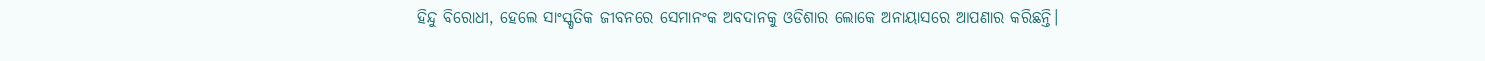ହିନ୍ଦୁ ବିରୋଧୀ, ହେଲେ ସାଂସ୍କୃତିକ ଜୀବନରେ ସେମାନଂକ ଅବଦାନକୁ ଓଡିଶାର ଲୋକେ ଅନାୟାସରେ ଆପଣାର କରିଛନ୍ତି।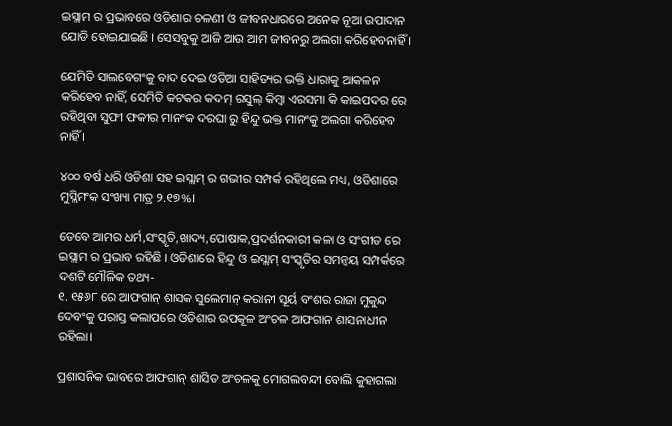ଇସ୍ଲାମ ର ପ୍ରଭାବରେ ଓଡିଶାର ଚଳଣୀ ଓ ଜୀବନଧାରରେ ଅନେକ ନୂଆ ଉପାଦାନ ଯୋଡି ହୋଇଯାଇଛି । ସେସବୁକୁ ଆଜି ଆଉ ଆମ ଜୀବନରୁ ଅଲଗା କରିହେବନାହିଁ ।

ଯେମିତି ସାଲବେଗଂକୁ ବାଦ ଦେଇ ଓଡିଆ ସାହିତ୍ୟର ଭକ୍ତି ଧାରାକୁ ଆକଳନ କରିହେବ ନାହିଁ, ସେମିତି କଟକର କଦମ୍ ରସୁଲ୍ କିମ୍ବା ଏରସମା କି କାଇପଦର ରେ ରହିଥିବା ସୁଫୀ ଫକୀର ମାନଂକ ଦରଘା ରୁ ହିନ୍ଦୁ ଭକ୍ତ ମାନଂକୁ ଅଲଗା କରିହେବ ନାହିଁ ।

୪୦୦ ବର୍ଷ ଧରି ଓଡିଶା ସହ ଇସ୍ଲାମ୍ ର ଗଭୀର ସମ୍ପର୍କ ରହିଥିଲେ ମଧ୍ୟ, ଓଡିଶାରେ ମୁସ୍ଲିମଂକ ସଂଖ୍ୟା ମାତ୍ର ୨.୧୭%।

ତେବେ ଆମର ଧର୍ମ,ସଂସ୍କୃତି,ଖାଦ୍ୟ,ପୋଷାକ,ପ୍ରଦର୍ଶନକାରୀ କଳା ଓ ସଂଗୀତ ରେ ଇସ୍ଲାମ ର ପ୍ରଭାବ ରହିଛି । ଓଡିଶାରେ ହିନ୍ଦୁ ଓ ଇସ୍ଲାମ୍ ସଂସ୍କୃତିର ସମନ୍ବୟ ସମ୍ପର୍କରେ ଦଶଟି ମୌଳିକ ତଥ୍ୟ-
୧. ୧୫୬୮ ରେ ଆଫଗାନ୍ ଶାସକ ସୁଲେମାନ୍ କରାନୀ ସୂର୍ୟ ବଂଶର ରାଜା ମୁକୁନ୍ଦ ଦେବଂକୁ ପରାସ୍ତ କଲାପରେ ଓଡିଶାର ଉପକୂଳ ଅଂଚଳ ଆଫଗାନ ଶାସନାଧୀନ ରହିଲା।

ପ୍ରଶାସନିକ ଭାବରେ ଆଫଗାନ୍ ଶାସିତ ଅଂଚଳକୁ ମୋଗଲବନ୍ଦୀ ବୋଲି କୁହାଗଲା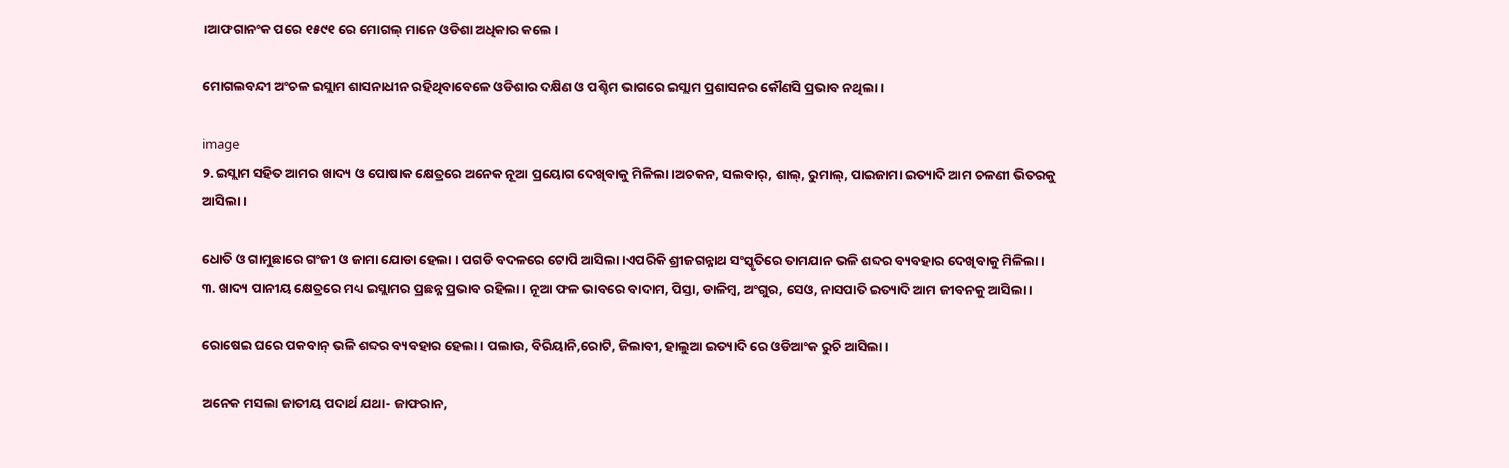।ଆଫଗାନଂକ ପରେ ୧୫୯୧ ରେ ମୋଗଲ୍ ମାନେ ଓଡିଶା ଅଧିକାର କଲେ ।

ମୋଗଲବନ୍ଦୀ ଅଂଚଳ ଇସ୍ଲାମ ଶାସନାଧୀନ ରହିଥିବାବେଳେ ଓଡିଶାର ଦକ୍ଷିଣ ଓ ପଶ୍ଚିମ ଭାଗରେ ଇସ୍ଲାମ ପ୍ରଶାସନର କୌଣସି ପ୍ରଭାବ ନଥିଲା ।

image
୨. ଇସ୍ଲାମ ସହିତ ଆମର ଖାଦ୍ୟ ଓ ପୋଷାକ କ୍ଷେତ୍ରରେ ଅନେକ ନୂଆ ପ୍ରୟୋଗ ଦେଖିବାକୁ ମିଳିଲା ।ଅଚକନ, ସଲବାର୍, ଶାଲ୍, ରୁମାଲ୍, ପାଇଜାମା ଇତ୍ୟାଦି ଆମ ଚଳଣୀ ଭିତରକୁ ଆସିଲା ।

ଧୋତି ଓ ଗାମୁଛାରେ ଗଂଜୀ ଓ ଜାମା ଯୋଡା ହେଲା । ପଗଡି ବଦଳରେ ଟୋପି ଆସିଲା।ଏପରିକି ଶ୍ରୀଜଗନ୍ନାଥ ସଂସ୍କୃତିରେ ତାମଯାନ ଭଳି ଶବ୍ଦର ବ୍ୟବହାର ଦେଖିବାକୁ ମିଳିଲା ।
୩. ଖାଦ୍ୟ ପାନୀୟ କ୍ଷେତ୍ରରେ ମଧ୍ୟ ଇସ୍ଲାମର ପ୍ରଛନ୍ନ ପ୍ରଭାବ ରହିଲା । ନୂଆ ଫଳ ଭାବରେ ବାଦାମ, ପିସ୍ତା, ଡାଳିମ୍ବ, ଅଂଗୁର, ସେଓ, ନାସପାତି ଇତ୍ୟାଦି ଆମ ଜୀବନକୁ ଆସିଲା ।

ରୋଷେଇ ଘରେ ପକବାନ୍ ଭଳି ଶବ୍ଦର ବ୍ୟବହାର ହେଲା। ପଲାଉ, ବିରିୟାନି,ରୋଟି, ଜିଲାବୀ, ହାଲୁଆ ଇତ୍ୟାଦି ରେ ଓଡିଆଂକ ରୁଚି ଆସିଲା ।

ଅନେକ ମସଲା ଜାତୀୟ ପଦାର୍ଥ ଯଥା- ଜାଫରାନ,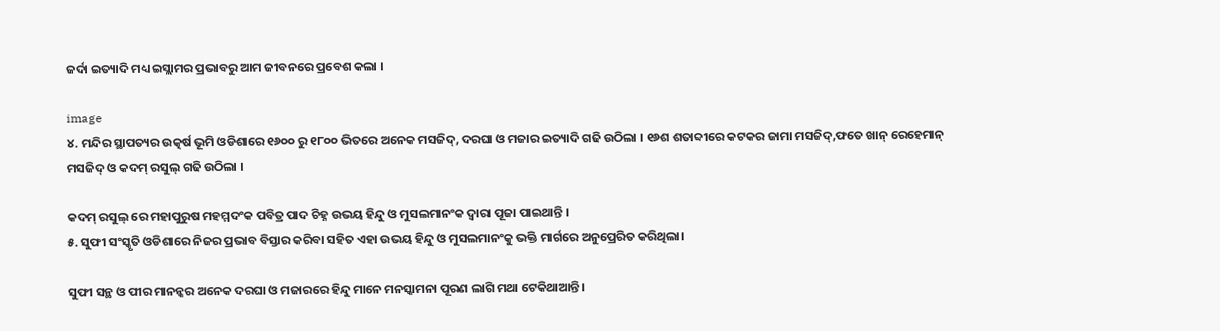ଜର୍ଦା ଇତ୍ୟାଦି ମଧ୍ୟ ଇସ୍ଲାମର ପ୍ରଭାବରୁ ଆମ ଜୀବନରେ ପ୍ରବେଶ କଲା ।

image
୪. ମନ୍ଦିର ସ୍ଥାପତ୍ୟର ଉତ୍କର୍ଷ ଭୂମି ଓଡିଶାରେ ୧୬୦୦ ରୁ ୧୮୦୦ ଭିତରେ ଅନେକ ମସଜିଦ୍, ଦରଘା ଓ ମଜାର ଇତ୍ୟାଦି ଗଢି ଉଠିଲା । ୧୬ଶ ଶତାବ୍ଦୀରେ କଟକର ଜାମା ମସଜିଦ୍,ଫତେ ଖାନ୍ ରେହେମାନ୍ ମସଜିଦ୍ ଓ କଦମ୍ ରସୁଲ୍ ଗଢି ଉଠିଲା ।

କଦମ୍ ରସୁଲ୍ ରେ ମହାପୁରୁଷ ମହମ୍ମଦଂକ ପବିତ୍ର ପାଦ ଚିହ୍ନ ଉଭୟ ହିନ୍ଦୁ ଓ ମୁସଲମାନଂକ ଦ୍ବାରା ପୂଜା ପାଇଥାନ୍ତି ।
୫. ସୁଫୀ ସଂସ୍କୃତି ଓଡିଶାରେ ନିଜର ପ୍ରଭାବ ବିସ୍ତାର କରିବା ସହିତ ଏହା ଉଭୟ ହିନ୍ଦୁ ଓ ମୁସଲମାନଂକୁ ଭକ୍ତି ମାର୍ଗରେ ଅନୁପ୍ରେରିତ କରିଥିଲା।

ସୁଫୀ ସନ୍ଥ ଓ ପୀର ମାନନ୍କର ଅନେକ ଦରଘା ଓ ମଜାରରେ ହିନ୍ଦୁ ମାନେ ମନସ୍କାମନା ପୂରଣ ଲାଗି ମଥା ଟେକିଥାଆନ୍ତି।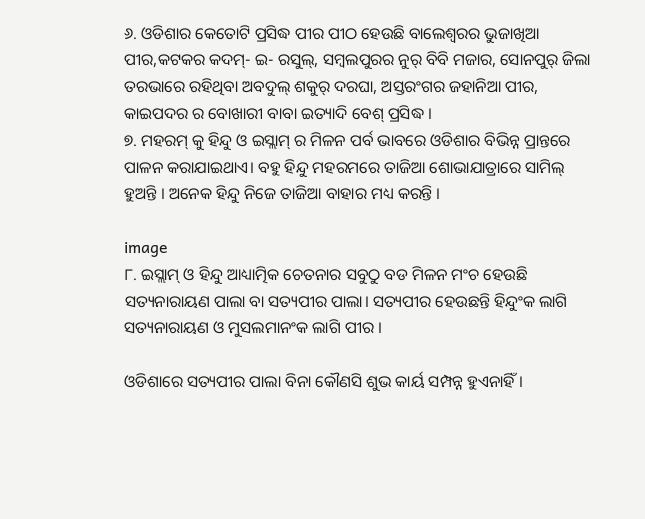୬. ଓଡିଶାର କେତୋଟି ପ୍ରସିଦ୍ଧ ପୀର ପୀଠ ହେଉଛି ବାଲେଶ୍ବରର ଭୁଜାଖିଆ ପୀର,କଟକର କଦମ୍- ଇ- ରସୁଲ୍, ସମ୍ବଲପୁରର ନୁର୍ ବିବି ମଜାର, ସୋନପୁର୍ ଜିଲା ତରଭାରେ ରହିଥିବା ଅବଦୁଲ୍ ଶକୁର୍ ଦରଘା, ଅସ୍ତରଂଗର ଜହାନିଆ ପୀର, କାଇପଦର ର ବୋଖାରୀ ବାବା ଇତ୍ୟାଦି ବେଶ୍ ପ୍ରସିଦ୍ଧ ।
୭. ମହରମ୍ କୁ ହିନ୍ଦୁ ଓ ଇସ୍ଲାମ୍ ର ମିଳନ ପର୍ବ ଭାବରେ ଓଡିଶାର ବିଭିନ୍ନ ପ୍ରାନ୍ତରେ ପାଳନ କରାଯାଇଥାଏ। ବହୁ ହିନ୍ଦୁ ମହରମରେ ତାଜିଆ ଶୋଭାଯାତ୍ରାରେ ସାମିଲ୍ ହୁଅନ୍ତି । ଅନେକ ହିନ୍ଦୁ ନିଜେ ତାଜିଆ ବାହାର ମଧ୍ୟ କରନ୍ତି ।

image
୮. ଇସ୍ଲାମ୍ ଓ ହିନ୍ଦୁ ଆଧ୍ୟାତ୍ମିକ ଚେତନାର ସବୁଠୁ ବଡ ମିଳନ ମଂଚ ହେଉଛି ସତ୍ୟନାରାୟଣ ପାଲା ବା ସତ୍ୟପୀର ପାଲା। ସତ୍ୟପୀର ହେଉଛନ୍ତି ହିନ୍ଦୁଂକ ଲାଗି ସତ୍ୟନାରାୟଣ ଓ ମୁସଲମାନଂକ ଲାଗି ପୀର ।

ଓଡିଶାରେ ସତ୍ୟପୀର ପାଲା ବିନା କୌଣସି ଶୁଭ କାର୍ୟ ସମ୍ପନ୍ନ ହୁଏନାହିଁ ।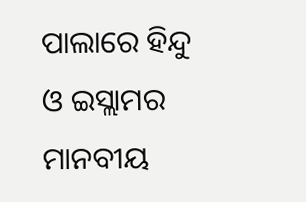ପାଲାରେ ହିନ୍ଦୁ ଓ ଇସ୍ଲାମର ମାନବୀୟ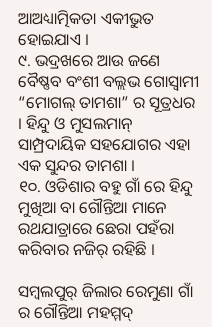ଆଅଧ୍ୟାତ୍ମିକତା ଏକୀଭୁତ ହୋଇଯାଏ ।
୯. ଭଦ୍ରଖରେ ଆଉ ଜଣେ ବୈଷ୍ଣବ ବଂଶୀ ବଲ୍ଲଭ ଗୋସ୍ବାମୀ “ମୋଗଲ୍ ତାମଶା” ର ସୂତ୍ରଧର । ହିନ୍ଦୁ ଓ ମୁସଲମାନ୍ ସାମ୍ପ୍ରଦାୟିକ ସହଯୋଗର ଏହା ଏକ ସୁନ୍ଦର ତାମଶା ।
୧୦. ଓଡିଶାର ବହୁ ଗାଁ ରେ ହିନ୍ଦୁ ମୁଖିଆ ବା ଗୌନ୍ତିଆ ମାନେ ରଥଯାତ୍ରାରେ ଛେରା ପହଁରା କରିବାର ନଜିର୍ ରହିଛି ।

ସମ୍ବଲପୁର୍ ଜିଲାର ରେମୁଣା ଗାଁ ର ଗୌନ୍ତିଆ ମହମ୍ମଦ୍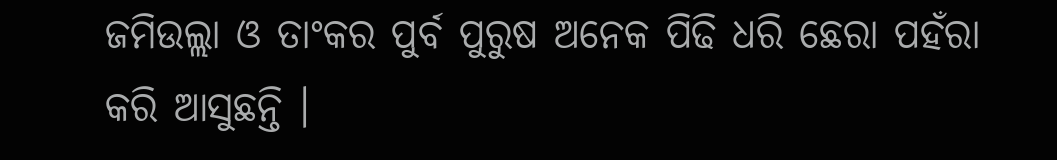ଜମିଉଲ୍ଲା ଓ ତାଂକର ପୁର୍ବ ପୁରୁଷ ଅନେକ ପିଢି ଧରି ଛେରା ପହଁରା କରି ଆସୁଛନ୍ତି ।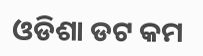ଓଡିଶା ଡଟ କମ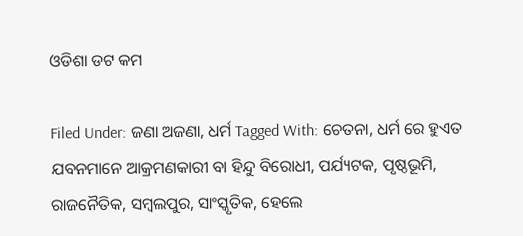ଓଡିଶା ଡଟ କମ

Filed Under: ଜଣା ଅଜଣା, ଧର୍ମ Tagged With: ଚେତନା, ଧର୍ମ ରେ ହୁଏତ ଯବନମାନେ ଆକ୍ରମଣକାରୀ ବା ହିନ୍ଦୁ ବିରୋଧୀ, ପର୍ଯ୍ୟଟକ, ପୃଷ୍ଠଭୂମି, ରାଜନୈତିକ, ସମ୍ବଲପୁର, ସାଂସ୍କୃତିକ, ହେଲେ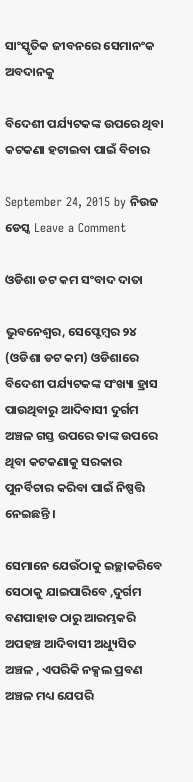ସାଂସ୍କୃତିକ ଜୀବନରେ ସେମାନଂକ ଅବଦାନକୁ

ବିଦେଶୀ ପର୍ଯ୍ୟଟକଙ୍କ ଉପରେ ଥିବା କଟକଣା ହଟାଇବା ପାଇଁ ବିଚାର

September 24, 2015 by ନିଉଜ ଡେସ୍କ Leave a Comment

ଓଡିଶା ଡଟ କମ ସଂବାଦ ଦାତା

ଭୁବନେଶ୍ଵର, ସେପ୍ଟେମ୍ବର ୨୪ (ଓଡିଶା ଡଟ କମ) ଓଡିଶାରେ  ବିଦେଶୀ ପର୍ଯ୍ୟଟକଙ୍କ ସଂଖ୍ୟା ହ୍ରାସ ପାଉଥିବାରୁ ଆଦିବାସୀ ଦୁର୍ଗମ  ଅଞ୍ଚଳ ଗସ୍ତ ଉପରେ ତାଙ୍କ ଉପରେ ଥିବା କଟକଣାକୁ ସରକାର ପୁନର୍ବିଚାର କରିବା ପାଇଁ ନିଷ୍ପତ୍ତି ନେଇଛନ୍ତି ।

ସେମାନେ ଯେଉଁଠାକୁ ଇଚ୍ଛାକରିବେ ସେଠାକୁ ଯାଇପାରିବେ ,ଦୁର୍ଗମ ବଣପାହାଡ ଠାରୁ ଆରମ୍ଭକରି ଅପହଞ୍ଚ ଆଦିବାସୀ ଅଧ୍ୟୁସିତ ଅଞ୍ଚଳ , ଏପରିକି ନକ୍ସଲ ପ୍ରବଣ ଅଞ୍ଚଳ ମଧ୍ୟ ଯେପରି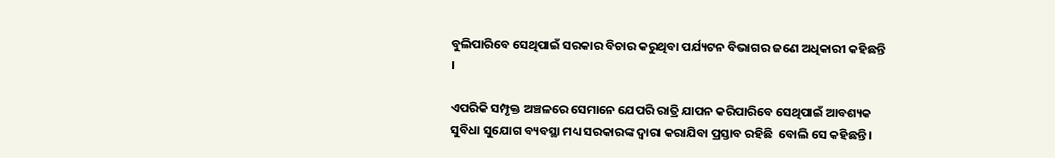ବୁଲିପାରିବେ ସେଥିପାଇଁ ସରକାର ବିଚାର କରୁଥିବା ପର୍ଯ୍ୟଟନ ବିଭାଗର ଜଣେ ଅଧିକାରୀ କହିଛନ୍ତି  ।

ଏପରିକି ସମ୍ପୃକ୍ତ ଅଞ୍ଚଳରେ ସେମାନେ ଯେପରି ରାତ୍ରି ଯାପନ କରିପାରିବେ ସେଥିପାଇଁ ଆବଶ୍ୟକ ସୁବିଧା ସୁଯୋଗ ବ୍ୟବସ୍ଥା ମଧ୍ୟ ସରକାରଙ୍କ ଦ୍ଵାରା କରାଯିବା ପ୍ରସ୍ତାବ ରହିଛି  ବୋଲି ସେ କହିଛନ୍ତି ।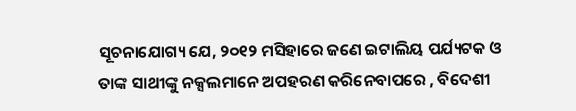ସୂଚନାଯୋଗ୍ୟ ଯେ, ୨୦୧୨ ମସିହାରେ ଜଣେ ଇଟାଲିୟ ପର୍ଯ୍ୟଟକ ଓ ତାଙ୍କ ସାଥୀଙ୍କୁ ନକ୍ସଲମାନେ ଅପହରଣ କରିନେବାପରେ , ବିଦେଶୀ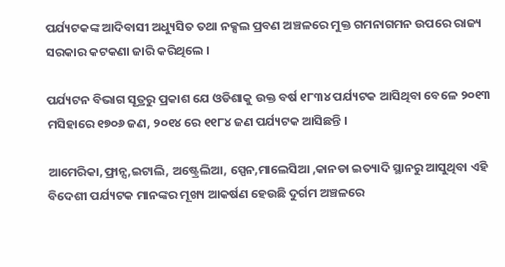ପର୍ଯ୍ୟଟକଙ୍କ ଆଦିବାସୀ ଅଧ୍ୟୁସିତ ତଥା ନକ୍ସଲ ପ୍ରବଣ ଅଞ୍ଚଳରେ ମୁକ୍ତ ଗମନାଗମନ ଉପରେ ରାଜ୍ୟ ସରକାର କଟକଣା ଜାରି କରିଥିଲେ ।

ପର୍ଯ୍ୟଟନ ବିଭାଗ ସୂତ୍ରରୁ ପ୍ରକାଶ ଯେ ଓଡିଶାକୁ ଉକ୍ତ ବର୍ଷ ୧୮୩୪ ପର୍ଯ୍ୟଟକ ଆସିଥିବା ବେଳେ ୨୦୧୩ ମସିହାରେ ୧୭୦୬ ଜଣ, ୨୦୧୪ ରେ ୧୧୮୪ ଜଣ ପର୍ଯ୍ୟଟକ ଆସିଛନ୍ତି ।

ଆମେରିକା,ଫ୍ରାନ୍ସ,ଇଟାଲି, ଅଷ୍ଟ୍ରେଲିଆ, ସ୍ପେନ,ମାଲେସିଆ ,କାନଡା ଇତ୍ୟାଦି ସ୍ଥାନରୁ ଆସୁଥିବା ଏହି ବିଦେଶୀ ପର୍ଯ୍ୟଟକ ମାନଙ୍କର ମୂଖ୍ୟ ଆକର୍ଷଣ ହେଉଛି ଦୁର୍ଗମ ଅଞ୍ଚଳରେ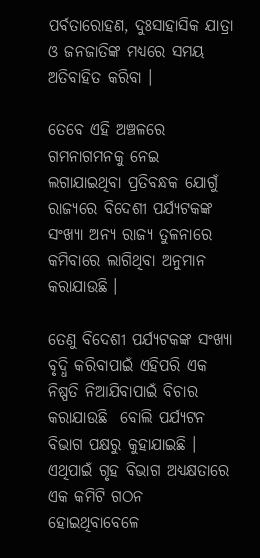ପର୍ବତାରୋହଣ, ଦୁଃସାହାସିକ ଯାତ୍ରା ଓ ଜନଜାତିଙ୍କ ମଧ୍ୟରେ ସମୟ ଅତିବାହିତ କରିବା ।

ତେବେ ଏହି ଅଞ୍ଚଳରେ ଗମନାଗମନକୁ ନେଇ ଲଗାଯାଇଥିବା ପ୍ରତିବନ୍ଧକ ଯୋଗୁଁ ରାଜ୍ୟରେ ବିଦେଶୀ ପର୍ଯ୍ୟଟକଙ୍କ ସଂଖ୍ୟା ଅନ୍ୟ ରାଜ୍ୟ ତୁଳନାରେ କମିବାରେ ଲାଗିଥିବା ଅନୁମାନ କରାଯାଉଛି ।

ତେଣୁ ବିଦେଶୀ ପର୍ଯ୍ୟଟକଙ୍କ ସଂଖ୍ୟା ବୃଦ୍ଧି କରିବାପାଇଁ ଏହିପରି ଏକ ନିଷ୍ପତି ନିଆଯିବାପାଇଁ ବିଚାର କରାଯାଉଛି  ବୋଲି ପର୍ଯ୍ୟଟନ ବିଭାଗ ପକ୍ଷରୁ କୁହାଯାଇଛି ।
ଏଥିପାଇଁ ଗୃହ ବିଭାଗ ଅଧ୍ୟକ୍ଷତାରେ ଏକ କମିଟି ଗଠନ ହୋଇଥିବାବେଳେ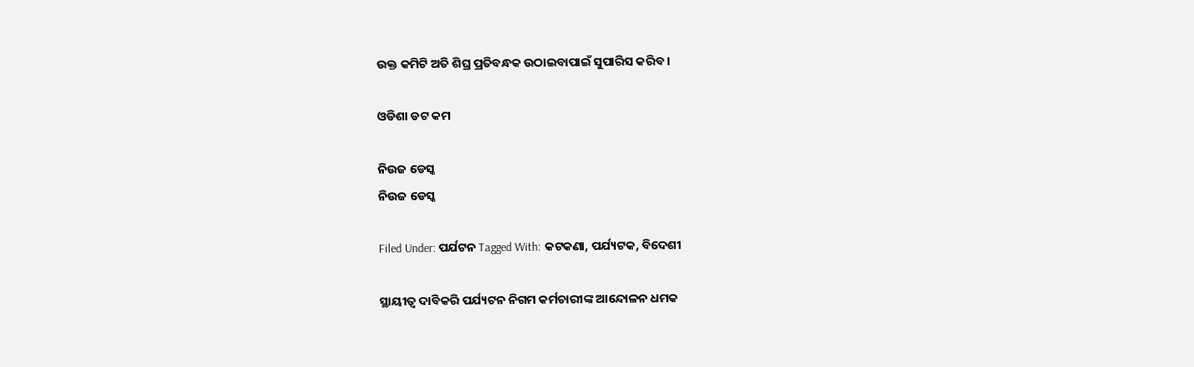ଉକ୍ତ କମିଟି ଅତି ଶିଘ୍ର ପ୍ରତିବନ୍ଧକ ଉଠାଇବାପାଇଁ ସୁପାରିସ କରିବ ।

ଓଡିଶା ଡଟ କମ

ନିଉଜ ଡେସ୍କ
ନିଉଜ ଡେସ୍କ

Filed Under: ପର୍ଯଟନ Tagged With: କଟକଣା, ପର୍ଯ୍ୟଟକ, ବିଦେଶୀ

ସ୍ଥାୟୀତ୍ଵ ଦାବିକରି ପର୍ଯ୍ୟଟନ ନିଗମ କର୍ମଚାରୀଙ୍କ ଆନ୍ଦୋଳନ ଧମକ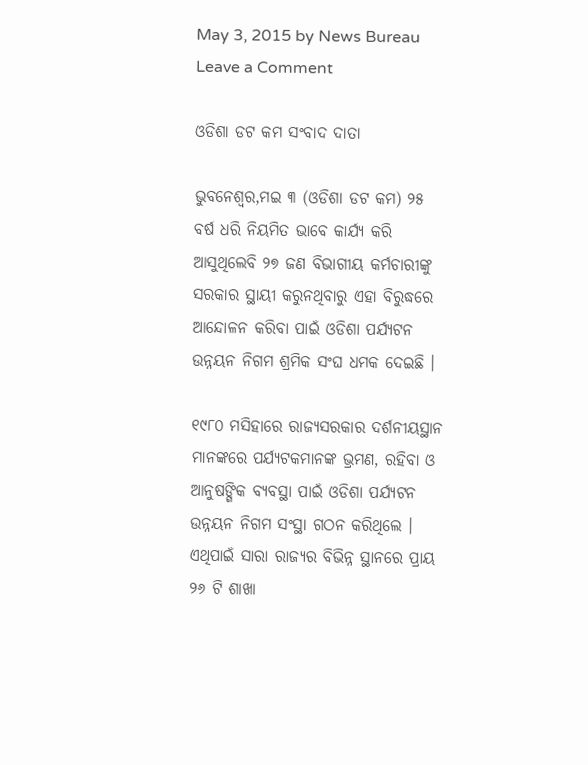May 3, 2015 by News Bureau Leave a Comment

ଓଡିଶା ଡଟ କମ ସଂବାଦ ଦାତା

ଭୁବନେଶ୍ୱର,ମଇ ୩ (ଓଡିଶା ଡଟ କମ) ୨୫ ବର୍ଷ ଧରି ନିୟମିତ ଭାବେ କାର୍ଯ୍ୟ କରି ଆସୁଥିଲେବି ୨୭ ଜଣ ବିଭାଗୀୟ କର୍ମଚାରୀଙ୍କୁ ସରକାର ସ୍ଥାୟୀ କରୁନଥିବାରୁ ଏହା ବିରୁଦ୍ଧରେ ଆନ୍ଦୋଳନ କରିବା ପାଇଁ ଓଡିଶା ପର୍ଯ୍ୟଟନ ଉନ୍ନୟନ ନିଗମ ଶ୍ରମିକ ସଂଘ ଧମକ ଦେଇଛି ।

୧୯୮୦ ମସିହାରେ ରାଜ୍ୟସରକାର ଦର୍ଶନୀୟସ୍ଥାନ ମାନଙ୍କରେ ପର୍ଯ୍ୟଟକମାନଙ୍କ ଭ୍ରମଣ, ରହିବା ଓ ଆନୁଷଙ୍ଗିକ ବ୍ୟବସ୍ଥା ପାଇଁ ଓଡିଶା ପର୍ଯ୍ୟଟନ ଉନ୍ନୟନ ନିଗମ ସଂସ୍ଥା ଗଠନ କରିଥିଲେ । ଏଥିପାଇଁ ସାରା ରାଜ୍ୟର ବିଭିନ୍ନ ସ୍ଥାନରେ ପ୍ରାୟ ୨୬ ଟି ଶାଖା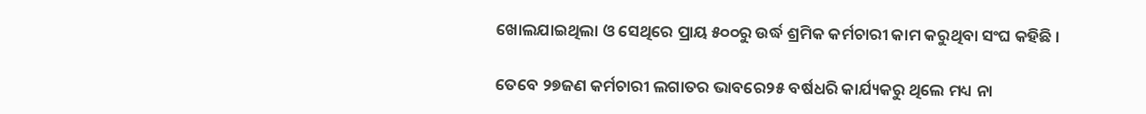ଖୋଲଯାଇଥିଲା ଓ ସେଥିରେ ପ୍ରାୟ ୫୦୦ରୁ ଉର୍ଦ୍ଧ ଶ୍ରମିକ କର୍ମଚାରୀ କାମ କରୁଥିବା ସଂଘ କହିଛି ।

ତେବେ ୨୭ଜଣ କର୍ମଚାରୀ ଲଗାତର ଭାବରେ୨୫ ବର୍ଷଧରି କାର୍ଯ୍ୟକରୁ ଥିଲେ ମଧ୍ୟ ନା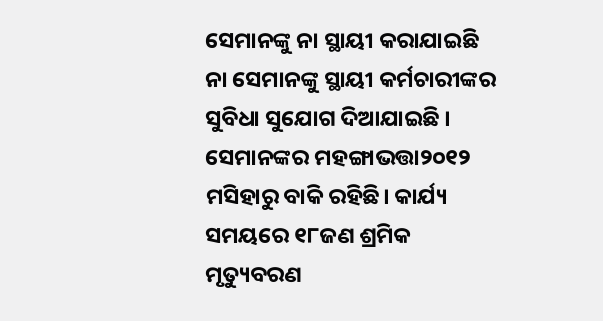ସେମାନଙ୍କୁ ନା ସ୍ଥାୟୀ କରାଯାଇଛି ନା ସେମାନଙ୍କୁ ସ୍ଥାୟୀ କର୍ମଚାରୀଙ୍କର ସୁବିଧା ସୁଯୋଗ ଦିଆଯାଇଛି । ସେମାନଙ୍କର ମହଙ୍ଗାଭତ୍ତା୨୦୧୨ ମସିହାରୁ ବାକି ରହିଛି। କାର୍ଯ୍ୟ ସମୟରେ ୧୮ଜଣ ଶ୍ରମିକ ମୃତ୍ୟୁବରଣ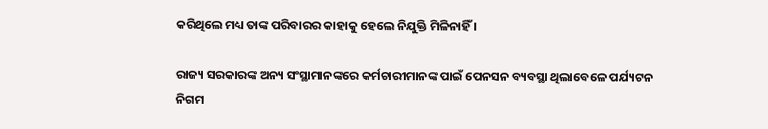କରିଥିଲେ ମଧ୍ୟ ତାଙ୍କ ପରିବାରର କାହାକୁ ହେଲେ ନିଯୁକ୍ତି ମିଳିନାହିଁ ।

ରାଜ୍ୟ ସରକାରଙ୍କ ଅନ୍ୟ ସଂସ୍ଥାମାନଙ୍କରେ କର୍ମଚାରୀମାନଙ୍କ ପାଇଁ ପେନସନ ବ୍ୟବସ୍ଥା ଥିଲାବେଳେ ପର୍ଯ୍ୟଟନ ନିଗମ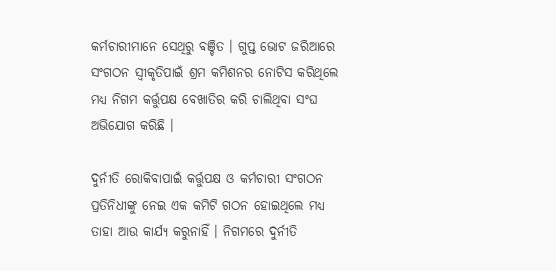କର୍ମଚାରୀମାନେ ସେଥିରୁ ବଞ୍ଚିତ । ଗୁପ୍ତ ଭୋଟ ଜରିଆରେ ସଂଗଠନ ସ୍ଵୀକୃତିପାଇଁ ଶ୍ରମ କମିଶନର ନୋଟିସ କରିଥିଲେ ମଧ୍ୟ ନିଗମ କର୍ତ୍ତୁପକ୍ଷ ବେଖାତିର କରି ଚାଲିଥିବା ସଂଘ ଅଭିଯୋଗ କରିଛି ।

ଦୁର୍ନୀତି ରୋକିବାପାଇଁ କର୍ତ୍ତୁପକ୍ଷ ଓ କର୍ମଚାରୀ ସଂଗଠନ ପ୍ରତିନିଧୀଙ୍କୁ ନେଇ ଏକ କମିଟି ଗଠନ ହୋଇଥିଲେ ମଧ୍ୟ ତାହା ଆଉ କାର୍ଯ୍ୟ କରୁନାହିଁ । ନିଗମରେ ଦୁର୍ନୀତି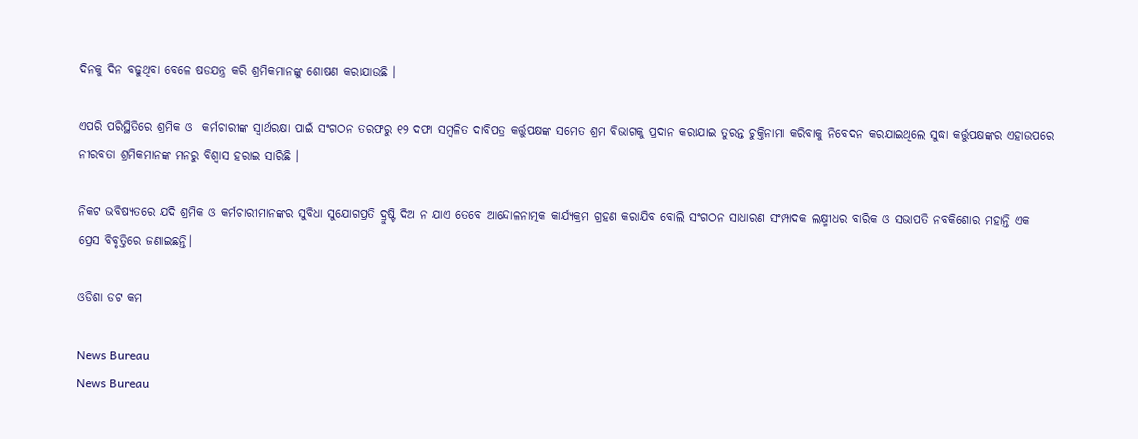ଦିନକୁ ଦିନ ବଢୁଥିବା ବେଳେ ଷଡଯନ୍ତ୍ର କରି ଶ୍ରମିକମାନଙ୍କୁ ଶୋଷଣ କରାଯାଉଛି ।

ଏପରି ପରିସ୍ଥିତିରେ ଶ୍ରମିକ ଓ  କର୍ମଚାରୀଙ୍କ ସ୍ଵାର୍ଥରକ୍ଷା ପାଇଁ ସଂଗଠନ ତରଫରୁ ୧୨ ଦଫା ସମ୍ବଳିତ ଦାବିପତ୍ର କର୍ତ୍ତୁପକ୍ଷଙ୍କ ସମେତ ଶ୍ରମ ବିଭାଗକୁ ପ୍ରଦାନ କରାଯାଇ ତୁରନ୍ତ ଚୁକ୍ତିନାମା କରିବାକୁ ନିବେଦନ କରଯାଇଥିଲେ ସୁଦ୍ଧା କର୍ତ୍ତୁପକ୍ଷଙ୍କର ଏହାଉପରେ ନୀରବତା ଶ୍ରମିକମାନଙ୍କ ମନରୁ ବିଶ୍ଵାସ ହରାଇ ସାରିଛି ।

ନିକଟ ଭବିଷ୍ୟତରେ ଯଦି ଶ୍ରମିକ ଓ କର୍ମଚାରୀମାନଙ୍କର ସୁବିଧା ସୁଯୋଗପ୍ରତି ଦ୍ରୁଷ୍ଟି ଦିଅ ନ ଯାଏ ତେବେ ଆନ୍ଦୋଳନାତ୍ମକ କାର୍ଯ୍ୟକ୍ରମ ଗ୍ରହଣ କରାଯିବ ବୋଲି ସଂଗଠନ ସାଧାରଣ ସଂମ୍ପାଦକ ଲକ୍ଷ୍ମୀଧର ବାରିକ ଓ ସଭାପତି ନବକିଶୋର ମହାନ୍ତି ଏକ ପ୍ରେସ ବିବୃତ୍ତିରେ ଜଣାଇଛନ୍ତି।

ଓଡିଶା ଡଟ କମ

News Bureau
News Bureau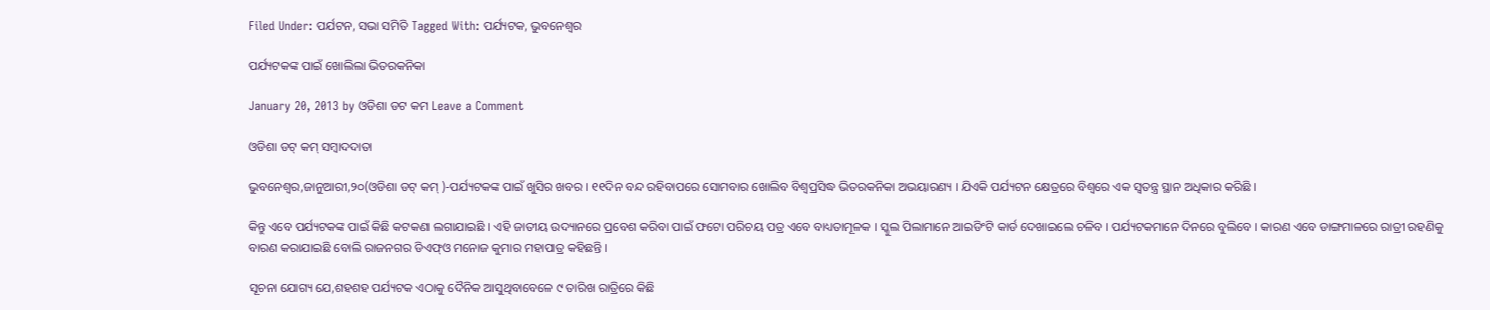Filed Under: ପର୍ଯଟନ, ସଭା ସମିତି Tagged With: ପର୍ଯ୍ୟଟକ, ଭୁବନେଶ୍ୱର

ପର୍ଯ୍ୟଟକଙ୍କ ପାଇଁ ଖୋଲିଲା ଭିତରକନିକା

January 20, 2013 by ଓଡିଶା ଡଟ କମ Leave a Comment

ଓଡିଶା ଡଟ୍ କମ୍ ସମ୍ବାଦଦାତା

ଭୁବନେଶ୍ୱର,ଜାନୁଆରୀ,୨୦(ଓଡିଶା ଡଟ୍ କମ୍ )-ପର୍ଯ୍ୟଟକଙ୍କ ପାଇଁ ଖୁସିର ଖବର । ୧୧ଦିନ ବନ୍ଦ ରହିବାପରେ ସୋମବାର ଖୋଲିବ ବିଶ୍ୱପ୍ରସିଦ୍ଧ ଭିତରକନିକା ଅଭୟାରଣ୍ୟ । ଯିଏକି ପର୍ଯ୍ୟଟନ କ୍ଷେତ୍ରରେ ବିଶ୍ୱରେ ଏକ ସ୍ୱତନ୍ତ୍ର ସ୍ଥାନ ଅଧିକାର କରିଛି ।

କିନ୍ତୁ ଏବେ ପର୍ଯ୍ୟଟକଙ୍କ ପାଇଁ କିଛି କଟକଣା ଲଗାଯାଇଛି । ଏହି ଜାତୀୟ ଉଦ୍ୟାନରେ ପ୍ରବେଶ କରିବା ପାଇଁ ଫଟୋ ପରିଚୟ ପତ୍ର ଏବେ ବାଧ୍ୟତାମୂଳକ । ସ୍କୁଲ ପିଲାମାନେ ଆଇଡିଂଟି କାର୍ଡ ଦେଖାଇଲେ ଚଳିବ । ପର୍ଯ୍ୟଟକମାନେ ଦିନରେ ବୁଲିବେ । କାରଣ ଏବେ ଡାଙ୍ଗମାଳରେ ରାତ୍ରୀ ରହଣିକୁ ବାରଣ କରାଯାଇଛି ବୋଲି ରାଜନଗର ଡିଏଫ୍ଓ ମନୋଜ କୁମାର ମହାପାତ୍ର କହିଛନ୍ତି ।

ସୂଚନା ଯୋଗ୍ୟ ଯେ,ଶହଶହ ପର୍ଯ୍ୟଟକ ଏଠାକୁ ଦୈନିକ ଆସୁଥିବାବେଳେ ୯ ତାରିଖ ରାତ୍ରିରେ କିଛି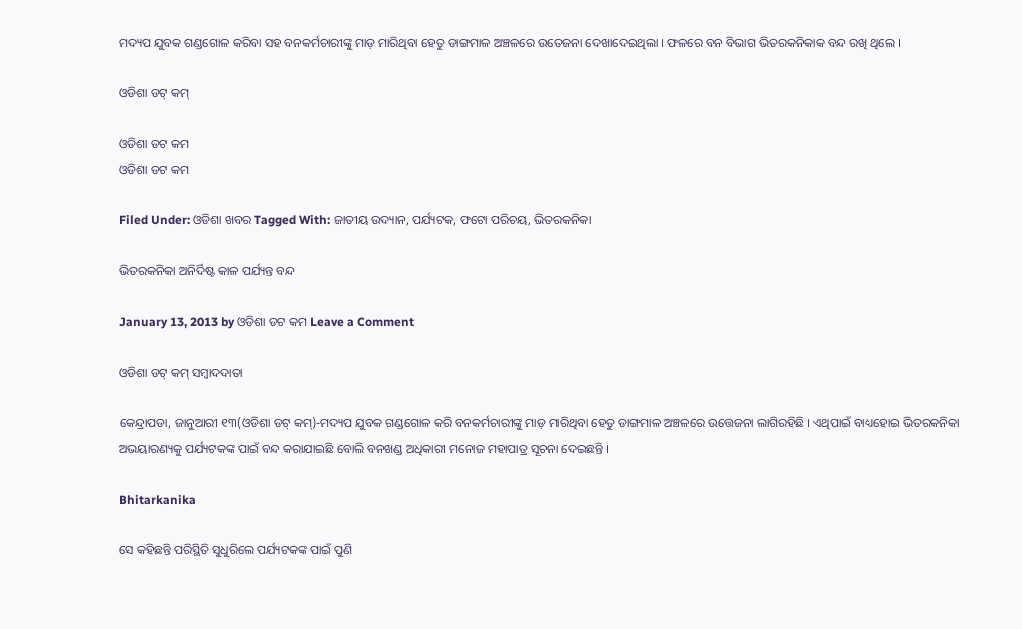ମଦ୍ୟପ ଯୁବକ ଗଣ୍ଡଗୋଳ କରିବା ସହ ବନକର୍ମଚାରୀଙ୍କୁ ମାଡ଼ ମାରିଥିବା ହେତୁ ଡାଙ୍ଗମାଳ ଅଞ୍ଚଳରେ ଉତେଜନା ଦେଖାଦେଇଥିଲା । ଫଳରେ ବନ ବିଭାଗ ଭିତରକନିକାକ ବନ୍ଦ ରଖି ଥିଲେ ।

ଓଡିଶା ଡଟ୍ କମ୍

ଓଡିଶା ଡଟ କମ
ଓଡିଶା ଡଟ କମ

Filed Under: ଓଡିଶା ଖବର Tagged With: ଜାତୀୟ ଉଦ୍ୟାନ, ପର୍ଯ୍ୟଟକ, ଫଟୋ ପରିଚୟ, ଭିତରକନିକା

ଭିତରକନିକା ଅନିର୍ଦିଷ୍ଟ କାଳ ପର୍ଯ୍ୟନ୍ତ ବନ୍ଦ

January 13, 2013 by ଓଡିଶା ଡଟ କମ Leave a Comment

ଓଡିଶା ଡଟ୍ କମ୍ ସମ୍ବାଦଦାତା

କେନ୍ଦ୍ରାପଡା, ଜାନୁଆରୀ ୧୩(ଓଡିଶା ଡଟ୍ କମ୍)-ମଦ୍ୟପ ଯୁବକ ଗଣ୍ଡଗୋଳ କରି ବନକର୍ମଚାରୀଙ୍କୁ ମାଡ଼ ମାରିଥିବା ହେତୁ ଡାଙ୍ଗମାଳ ଅଞ୍ଚଳରେ ଉତ୍ତେଜନା ଲାଗିରହିଛି । ଏଥିପାଇଁ ବାଧ୍ୟହୋଇ ଭିତରକନିକା ଅଭୟାରଣ୍ୟକୁ ପର୍ଯ୍ୟଟକଙ୍କ ପାଇଁ ବନ୍ଦ କରାଯାଇଛି ବୋଲି ବନଖଣ୍ଡ ଅଧିକାରୀ ମନୋଜ ମହାପାତ୍ର ସୂଚନା ଦେଇଛନ୍ତି ।

Bhitarkanika

ସେ କହିଛନ୍ତି ପରିସ୍ଥିତି ସୁଧୁରିଲେ ପର୍ଯ୍ୟଟକଙ୍କ ପାଇଁ ପୁଣି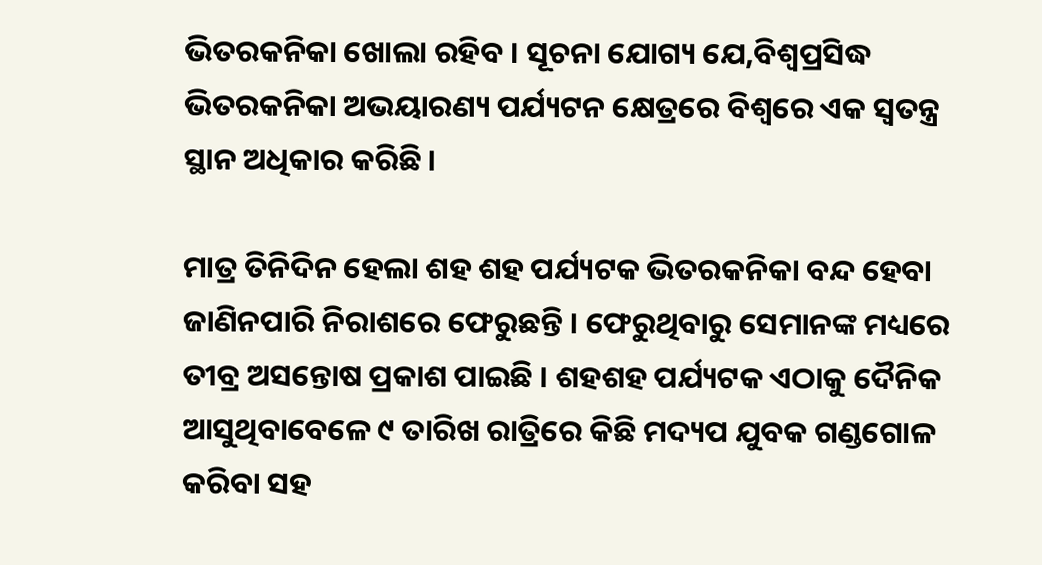ଭିତରକନିକା ଖୋଲା ରହିବ । ସୂଚନା ଯୋଗ୍ୟ ଯେ,ବିଶ୍ୱପ୍ରସିଦ୍ଧ ଭିତରକନିକା ଅଭୟାରଣ୍ୟ ପର୍ଯ୍ୟଟନ କ୍ଷେତ୍ରରେ ବିଶ୍ୱରେ ଏକ ସ୍ୱତନ୍ତ୍ର ସ୍ଥାନ ଅଧିକାର କରିଛି ।

ମାତ୍ର ତିନିଦିନ ହେଲା ଶହ ଶହ ପର୍ଯ୍ୟଟକ ଭିତରକନିକା ବନ୍ଦ ହେବା ଜାଣିନପାରି ନିରାଶରେ ଫେରୁଛନ୍ତି । ଫେରୁଥିବାରୁ ସେମାନଙ୍କ ମଧ୍ୟରେ ତୀବ୍ର ଅସନ୍ତୋଷ ପ୍ରକାଶ ପାଇଛି । ଶହଶହ ପର୍ଯ୍ୟଟକ ଏଠାକୁ ଦୈନିକ ଆସୁଥିବାବେଳେ ୯ ତାରିଖ ରାତ୍ରିରେ କିଛି ମଦ୍ୟପ ଯୁବକ ଗଣ୍ଡଗୋଳ କରିବା ସହ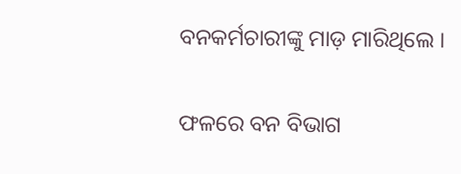ବନକର୍ମଚାରୀଙ୍କୁ ମାଡ଼ ମାରିଥିଲେ ।

ଫଳରେ ବନ ବିଭାଗ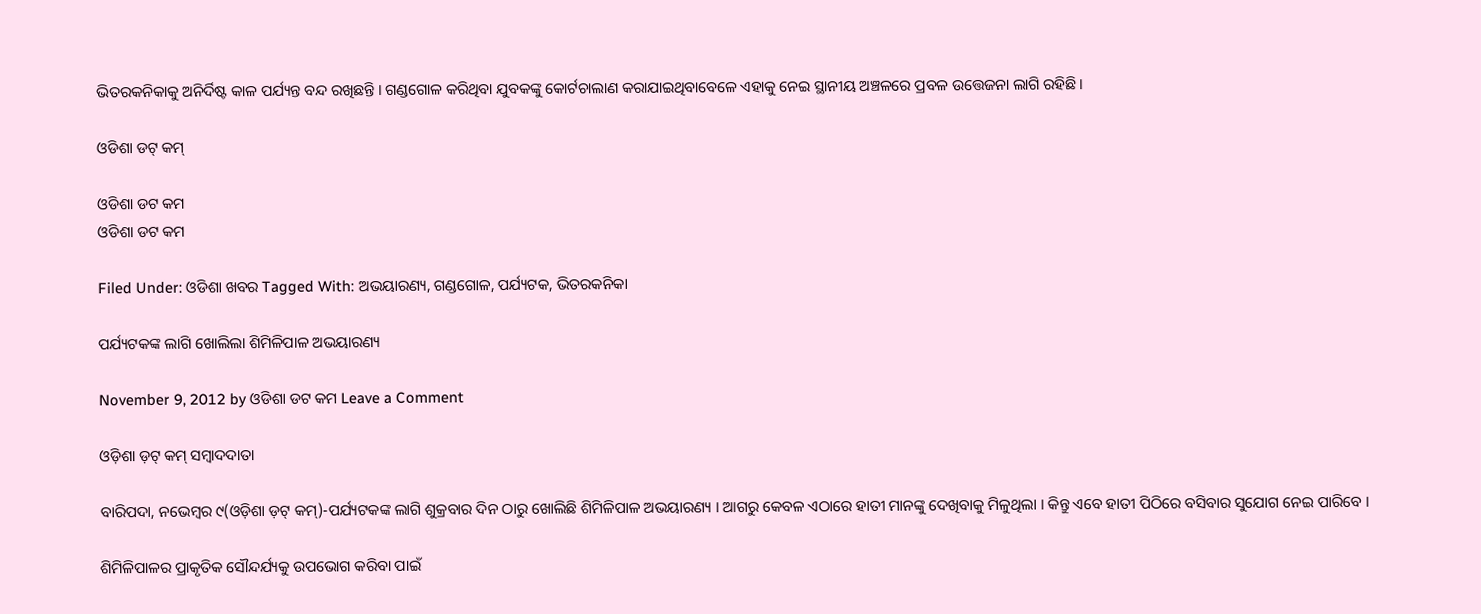ଭିତରକନିକାକୁ ଅନିର୍ଦିଷ୍ଟ କାଳ ପର୍ଯ୍ୟନ୍ତ ବନ୍ଦ ରଖିଛନ୍ତି । ଗଣ୍ଡଗୋଳ କରିଥିବା ଯୁବକଙ୍କୁ କୋର୍ଟଚାଲାଣ କରାଯାଇଥିବାବେଳେ ଏହାକୁ ନେଇ ସ୍ଥାନୀୟ ଅଞ୍ଚଳରେ ପ୍ରବଳ ଉତ୍ତେଜନା ଲାଗି ରହିଛି ।

ଓଡିଶା ଡଟ୍ କମ୍

ଓଡିଶା ଡଟ କମ
ଓଡିଶା ଡଟ କମ

Filed Under: ଓଡିଶା ଖବର Tagged With: ଅଭୟାରଣ୍ୟ, ଗଣ୍ଡଗୋଳ, ପର୍ଯ୍ୟଟକ, ଭିତରକନିକା

ପର୍ଯ୍ୟଟକଙ୍କ ଲାଗି ଖୋଲିଲା ଶିମିଳିପାଳ ଅଭୟାରଣ୍ୟ

November 9, 2012 by ଓଡିଶା ଡଟ କମ Leave a Comment

ଓଡ଼ିଶା ଡ଼ଟ୍ କମ୍ ସମ୍ବାଦଦାତା

ବାରିପଦା, ନଭେମ୍ବର ୯(ଓଡ଼ିଶା ଡ଼ଟ୍ କମ୍)-ପର୍ଯ୍ୟଟକଙ୍କ ଲାଗି ଶୁକ୍ରବାର ଦିନ ଠାରୁ ଖୋଲିଛି ଶିମିଳିପାଳ ଅଭୟାରଣ୍ୟ । ଆଗରୁ କେବଳ ଏଠାରେ ହାତୀ ମାନଙ୍କୁ ଦେଖିବାକୁ ମିଳୁଥିଲା । କିନ୍ତୁ ଏବେ ହାତୀ ପିଠିରେ ବସିବାର ସୁଯୋଗ ନେଇ ପାରିବେ ।

ଶିମିଳିପାଳର ପ୍ରାକୃତିକ ସୌନ୍ଦର୍ଯ୍ୟକୁ ଉପଭୋଗ କରିବା ପାଇଁ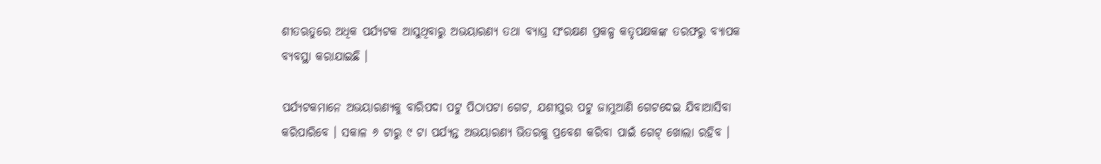ଶୀତଋତୁରେ ଅଧିକ ପର୍ଯ୍ୟଟକ ଆସୁଥିବାରୁ ଅଭୟାରଣ୍ୟ ତଥା ବ୍ୟାଘ୍ର ସଂରକ୍ଷଣ ପ୍ରକଳ୍ପ କତୃପକ୍ଷକଙ୍କ ତରଫରୁ ବ୍ୟାପକ ବ୍ୟବସ୍ଥା କରାଯାଇଛି ।

ପର୍ଯ୍ୟଟକମାନେ ଅଭୟାରଣ୍ୟକୁ ବାରିପଦା ପଟୁ ପିଠାପଟା ଗେଟ, ଯଶୀପୁର ପଟୁ ଜାମୁଆଣି ଗେଟଦେଇ ଯିବାଆସିବା କରିପାରିବେ । ସକାଳ ୬ ଟାରୁ ୯ ଟା ପର୍ଯ୍ୟନ୍ତ ଅଭୟାରଣ୍ୟ ଭିତରକୁ ପ୍ରବେଶ କରିବା ପାଇଁ ଗେଟ୍ ଖୋଲା ରହିବ ।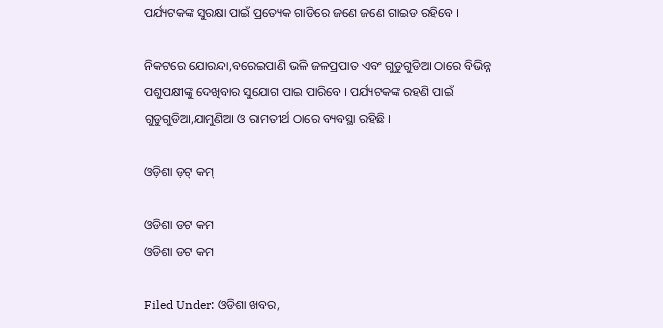ପର୍ଯ୍ୟଟକଙ୍କ ସୁରକ୍ଷା ପାଇଁ ପ୍ରତ୍ୟେକ ଗାଡିରେ ଜଣେ ଜଣେ ଗାଇଡ ରହିବେ ।

ନିକଟରେ ଯୋରନ୍ଦା,ବରେଇପାଣି ଭଳି ଜଳପ୍ରପାତ ଏବଂ ଗୁଡୁଗୁଡିଆ ଠାରେ ବିଭିନ୍ନ ପଶୁପକ୍ଷୀଙ୍କୁ ଦେଖିବାର ସୁଯୋଗ ପାଇ ପାରିବେ । ପର୍ଯ୍ୟଟକଙ୍କ ରହଣି ପାଇଁ ଗୁଡୁଗୁଡିଆ,ଯାମୁଣିଆ ଓ ରାମତୀର୍ଥ ଠାରେ ବ୍ୟବସ୍ଥା ରହିଛି ।

ଓଡ଼ିଶା ଡ଼ଟ୍ କମ୍

ଓଡିଶା ଡଟ କମ
ଓଡିଶା ଡଟ କମ

Filed Under: ଓଡିଶା ଖବର,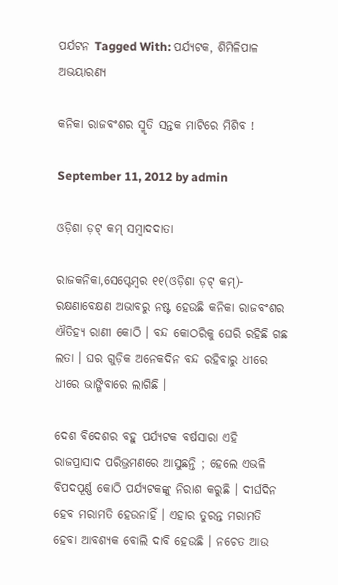ପର୍ଯଟନ Tagged With: ପର୍ଯ୍ୟଟକ, ଶିମିଳିପାଳ ଅଭୟାରଣ୍ୟ

କନିକା ରାଜବଂଶର ସ୍ମୃତି ସନ୍ତକ ମାଟିରେ ମିଶିବ !

September 11, 2012 by admin

ଓଡ଼ିଶା ଡ଼ଟ୍ କମ୍ ସମ୍ବାଦଦାତା

ରାଜକନିକା,ସେପ୍ଟେମ୍ବର ୧୧(ଓଡ଼ିଶା ଡ଼ଟ୍ କମ୍)- ରକ୍ଷଣାବେକ୍ଷଣ ଅଭାବରୁ ନଷ୍ଟ ହେଉଛି କନିକା ରାଜବଂଶର ଐତିହ୍ୟ ରାଣୀ କୋଠି । ବନ୍ଦ କୋଠରିକୁ ଘେରି ରହିଛି ଗଛ ଲତା । ଘର ଗୁଡ଼ିକ ଅନେକଦିନ ବନ୍ଦ ରହିବାରୁ ଧୀରେ ଧୀରେ ଭାଙ୍ଗିବାରେ ଲାଗିଛି ।

ଦେଶ ବିଦେଶର ବହୁ ପର୍ଯ୍ୟଟକ ବର୍ଷସାରା ଏହି ରାଜପ୍ରାସାଦ ପରିଭ୍ରମଣରେ ଆସୁଛନ୍ତି ; ହେଲେ ଏଭଳି ବିପଦପୂର୍ଣ୍ଣ କୋଠି ପର୍ଯ୍ୟଟକଙ୍କୁ ନିରାଶ କରୁଛି । ଦୀର୍ଘଦିନ ହେବ ମରାମତି ହେଉନାହିଁ । ଏହାର ତୁରନ୍ତ ମରାମତି ହେବା ଆବଶ୍ୟକ ବୋଲି ଦାବି ହେଉଛି । ନଚେତ ଆଉ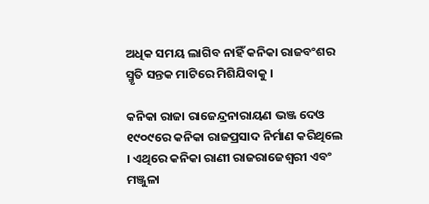ଅଧିକ ସମୟ ଲାଗିବ ନାହିଁ କନିକା ରାଜବଂଶର ସ୍ମୃତି ସନ୍ତକ ମାଟିରେ ମିଶିଯିବାକୁ ।

କନିକା ରାଜା ରାଜେନ୍ଦ୍ରନାରାୟଣ ଭଞ୍ଜ ଦେଓ ୧୯୦୯ରେ କନିକା ରାଜପ୍ରସାଦ ନିର୍ମାଣ କରିଥିଲେ । ଏଥିରେ କନିକା ରାଣୀ ରାଜରାଜେଶ୍ୱରୀ ଏବଂ ମଞ୍ଜୁଳା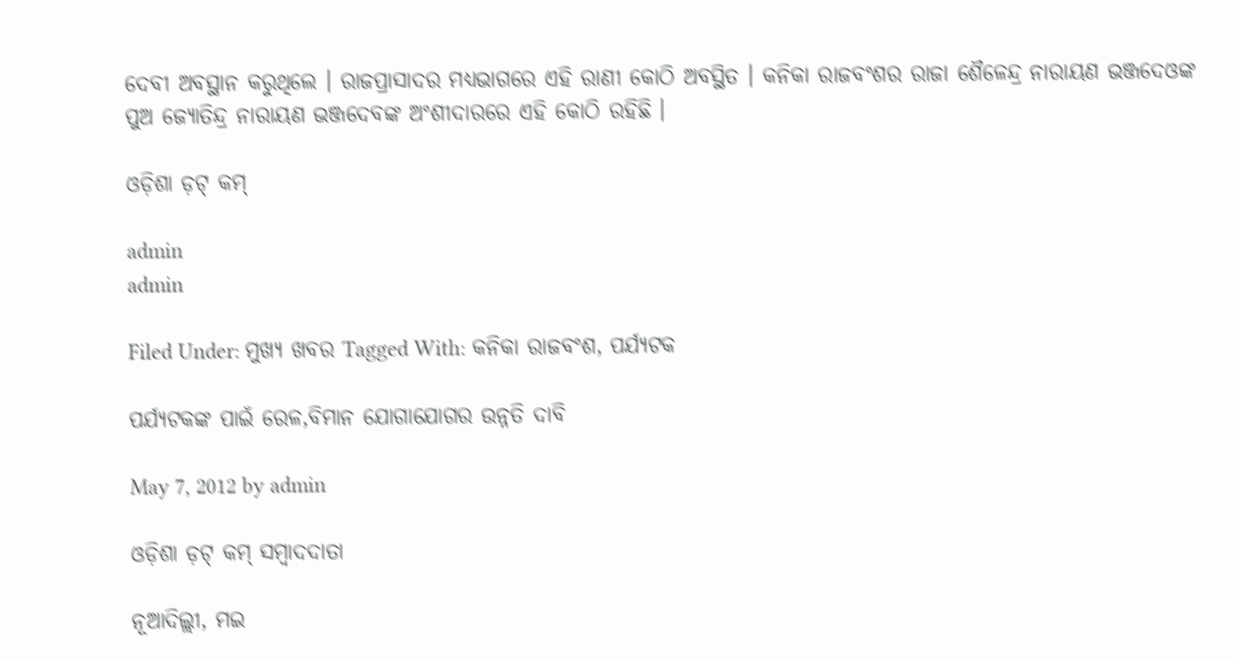ଦେବୀ ଅବସ୍ଥାନ କରୁଥିଲେ । ରାଜପ୍ରାସାଦର ମଧ୍ୟଭାଗରେ ଏହି ରାଣୀ କୋଠି ଅବସ୍ଥିତ । କନିକା ରାଜବଂଶର ରାଜା ଶୈଳେନ୍ଦ୍ର ନାରାୟଣ ଭଞ୍ଜଦେଓଙ୍କ ପୁଅ ଜ୍ୟୋତିନ୍ଦ୍ର ନାରାୟଣ ଭଞ୍ଜଦେବଙ୍କ ଅଂଶୀଦାରରେ ଏହି କୋଠି ରହିଛି ।

ଓଡ଼ିଶା ଡ଼ଟ୍ କମ୍

admin
admin

Filed Under: ମୁଖ୍ୟ ଖବର Tagged With: କନିକା ରାଜବଂଶ, ପର୍ଯ୍ୟଟକ

ପର୍ଯ୍ୟଟକଙ୍କ ପାଇଁ ରେଳ,ବିମାନ ଯୋଗାଯୋଗର ଉନ୍ନତି ଦାବି

May 7, 2012 by admin

ଓଡ଼ିଶା ଡ଼ଟ୍ କମ୍ ସମ୍ବାଦଦାତା

ନୂଆଦିଲ୍ଲୀ, ମଇ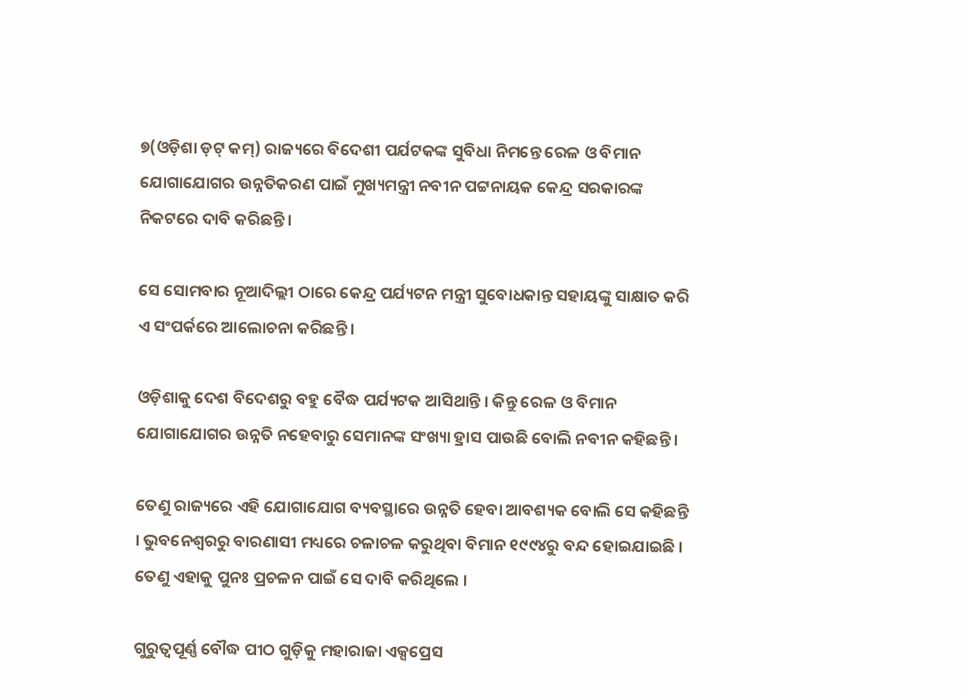୭(ଓଡ଼ିଶା ଡ଼ଟ୍ କମ୍) ରାଜ୍ୟରେ ବିଦେଶୀ ପର୍ଯଟକଙ୍କ ସୁବିଧା ନିମନ୍ତେ ରେଳ ଓ ବିମାନ ଯୋଗାଯୋଗର ଉନ୍ନତିକରଣ ପାଇଁ ମୁଖ୍ୟମନ୍ତ୍ରୀ ନବୀନ ପଟ୍ଟନାୟକ କେନ୍ଦ୍ର ସରକାରଙ୍କ ନିକଟରେ ଦାବି କରିଛନ୍ତି ।

ସେ ସୋମବାର ନୂଆଦିଲ୍ଲୀ ଠାରେ କେନ୍ଦ୍ର ପର୍ଯ୍ୟଟନ ମନ୍ତ୍ରୀ ସୁବୋଧକାନ୍ତ ସହାୟଙ୍କୁ ସାକ୍ଷାତ କରି ଏ ସଂପର୍କରେ ଆଲୋଚନା କରିଛନ୍ତି ।

ଓଡ଼ିଶାକୁ ଦେଶ ବିଦେଶରୁ ବହୁ ବୈଦ୍ଧ ପର୍ଯ୍ୟଟକ ଆସିଥାନ୍ତି । କିନ୍ତୁ ରେଳ ଓ ବିମାନ ଯୋଗାଯୋଗର ଉନ୍ନତି ନହେବାରୁ ସେମାନଙ୍କ ସଂଖ୍ୟା ହ୍ରାସ ପାଉଛି ବୋଲି ନବୀନ କହିଛନ୍ତି ।

ତେଣୁ ରାଜ୍ୟରେ ଏହି ଯୋଗାଯୋଗ ବ୍ୟବସ୍ଥାରେ ଉନ୍ନତି ହେବା ଆବଶ୍ୟକ ବୋଲି ସେ କହିଛନ୍ତି । ଭୁବନେଶ୍ୱରରୁ ବାରଣାସୀ ମଧ୍ୟରେ ଚଳାଚଳ କରୁଥିବା ବିମାନ ୧୯୯୪ରୁ ବନ୍ଦ ହୋଇଯାଇଛି । ତେଣୁ ଏହାକୁ ପୁନଃ ପ୍ରଚଳନ ପାଇଁ ସେ ଦାବି କରିଥିଲେ ।

ଗୁରୁତ୍ୱପୂର୍ଣ୍ଣ ବୌଦ୍ଧ ପୀଠ ଗୁଡ଼ିକୁ ମହାରାଜା ଏକ୍ସପ୍ରେସ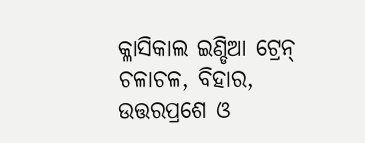କ୍ଳାସିକାଲ ଇଣ୍ଡିଆ ଟ୍ରେନ୍ ଚଳାଚଳ, ବିହାର, ଉତ୍ତରପ୍ରଶେ ଓ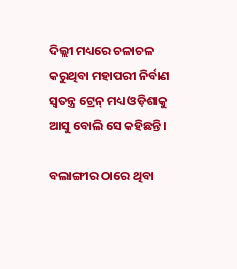ଦିଲ୍ଲୀ ମଧ୍ୟରେ ଚଳାଚଳ କରୁଥିବା ମହାପରୀ ନିର୍ବାଣ ସ୍ୱତନ୍ତ୍ର ଟ୍ରେନ୍ ମଧ୍ୟ ଓଡ଼ିଶାକୁ ଆସୁ ବୋଲି ସେ କହିଛନ୍ତି ।

ବଲାଙ୍ଗୀର ଠାରେ ଥିବା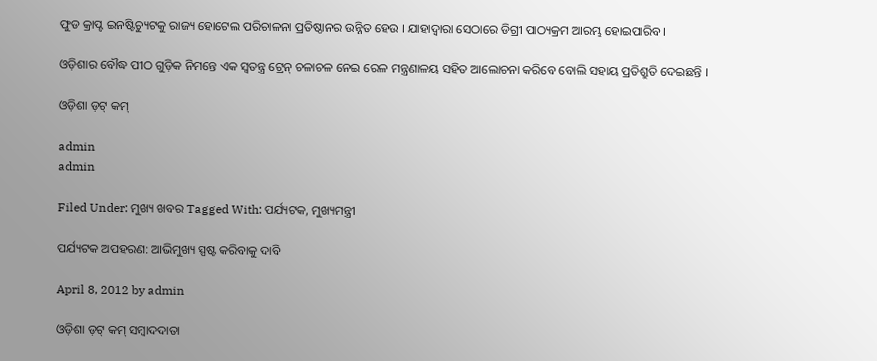ଫୁଡ କ୍ରାପ୍ଟ ଇନଷ୍ଟିଚ୍ୟୁଟକୁ ରାଜ୍ୟ ହୋଟେଲ ପରିଚାଳନା ପ୍ରତିଷ୍ଠାନର ଉନ୍ନିତ ହେଉ । ଯାହାଦ୍ୱାରା ସେଠାରେ ଡିଗ୍ରୀ ପାଠ୍ୟକ୍ରମ ଆରମ୍ଭ ହୋଇପାରିବ ।

ଓଡ଼ିଶାର ବୌଦ୍ଧ ପୀଠ ଗୁଡ଼ିକ ନିମନ୍ତେ ଏକ ସ୍ୱତନ୍ତ୍ର ଟ୍ରେନ୍ ଚଳାଚଳ ନେଇ ରେଳ ମନ୍ତ୍ରଣାଳୟ ସହିତ ଆଲୋଚନା କରିବେ ବୋଲି ସହାୟ ପ୍ରତିଶ୍ରୁତି ଦେଇଛନ୍ତି ।

ଓଡ଼ିଶା ଡ଼ଟ୍ କମ୍

admin
admin

Filed Under: ମୁଖ୍ୟ ଖବର Tagged With: ପର୍ଯ୍ୟଟକ, ମୁଖ୍ୟମନ୍ତ୍ରୀ

ପର୍ଯ୍ୟଟକ ଅପହରଣ: ଆଭିମୁଖ୍ୟ ସ୍ପଷ୍ଟ କରିବାକୁ ଦାବି

April 8, 2012 by admin

ଓଡ଼ିଶା ଡ଼ଟ୍ କମ୍ ସମ୍ବାଦଦାତା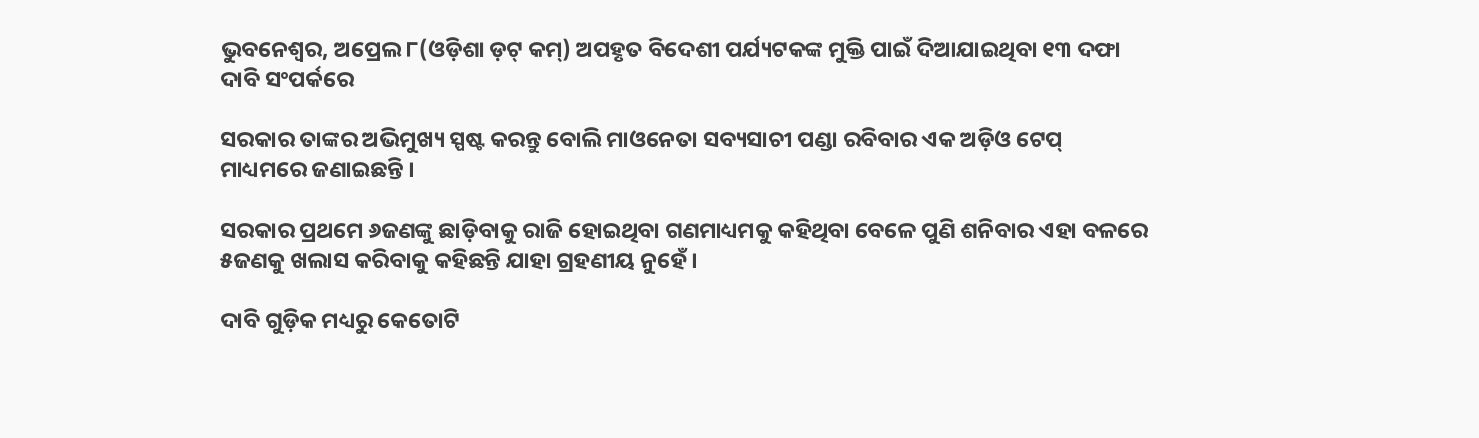ଭୁବନେଶ୍ୱର, ଅପ୍ରେଲ ୮(ଓଡ଼ିଶା ଡ଼ଟ୍ କମ୍) ଅପହୃତ ବିଦେଶୀ ପର୍ଯ୍ୟଟକଙ୍କ ମୁକ୍ତି ପାଇଁ ଦିଆଯାଇଥିବା ୧୩ ଦଫା ଦାବି ସଂପର୍କରେ

ସରକାର ତାଙ୍କର ଅଭିମୁଖ୍ୟ ସ୍ପଷ୍ଟ କରନ୍ତୁ ବୋଲି ମାଓନେତା ସବ୍ୟସାଚୀ ପଣ୍ଡା ରବିବାର ଏକ ଅଡ଼ିଓ ଟେପ୍ ମାଧ୍ୟମରେ ଜଣାଇଛନ୍ତି ।

ସରକାର ପ୍ରଥମେ ୬ଜଣଙ୍କୁ ଛାଡ଼ିବାକୁ ରାଜି ହୋଇଥିବା ଗଣମାଧ୍ୟମକୁ କହିଥିବା ବେଳେ ପୁଣି ଶନିବାର ଏହା ବଳରେ ୫ଜଣକୁ ଖଲାସ କରିବାକୁ କହିଛନ୍ତି ଯାହା ଗ୍ରହଣୀୟ ନୁହେଁ ।

ଦାବି ଗୁଡ଼ିକ ମଧ୍ୟରୁ କେତୋଟି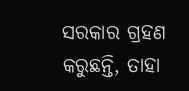ସରକାର ଗ୍ରହଣ କରୁଛନ୍ତି, ତାହା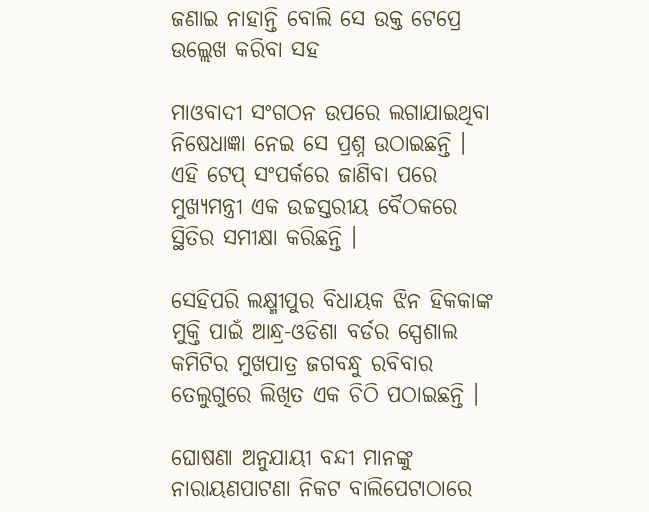ଜଣାଇ ନାହାନ୍ତି ବୋଲି ସେ ଉକ୍ତ ଟେପ୍ରେ ଉଲ୍ଲେଖ କରିବା ସହ

ମାଓବାଦୀ ସଂଗଠନ ଉପରେ ଲଗାଯାଇଥିବା ନିଷେଧାଜ୍ଞା ନେଇ ସେ ପ୍ରଶ୍ନ ଉଠାଇଛନ୍ତି । ଏହି ଟେପ୍ ସଂପର୍କରେ ଜାଣିବା ପରେ ମୁଖ୍ୟମନ୍ତ୍ରୀ ଏକ ଉଚ୍ଚସ୍ତରୀୟ ବୈଠକରେ ସ୍ଥିତିର ସମୀକ୍ଷା କରିଛନ୍ତି ।

ସେହିପରି ଲକ୍ଷ୍ମୀପୁର ବିଧାୟକ ଝିନ ହିକକାଙ୍କ ମୁକ୍ତି ପାଇଁ ଆନ୍ଧ୍ର-ଓଡିଶା ବର୍ଡର ସ୍ପେଶାଲ କମିଟିର ମୁଖପାତ୍ର ଜଗବନ୍ଧୁ ରବିବାର ତେଲୁଗୁରେ ଲିଖିତ ଏକ ଚିଠି ପଠାଇଛନ୍ତି ।

ଘୋଷଣା ଅନୁଯାୟୀ ବନ୍ଦୀ ମାନଙ୍କୁ ନାରାୟଣପାଟଣା ନିକଟ ବାଲିପେଟାଠାରେ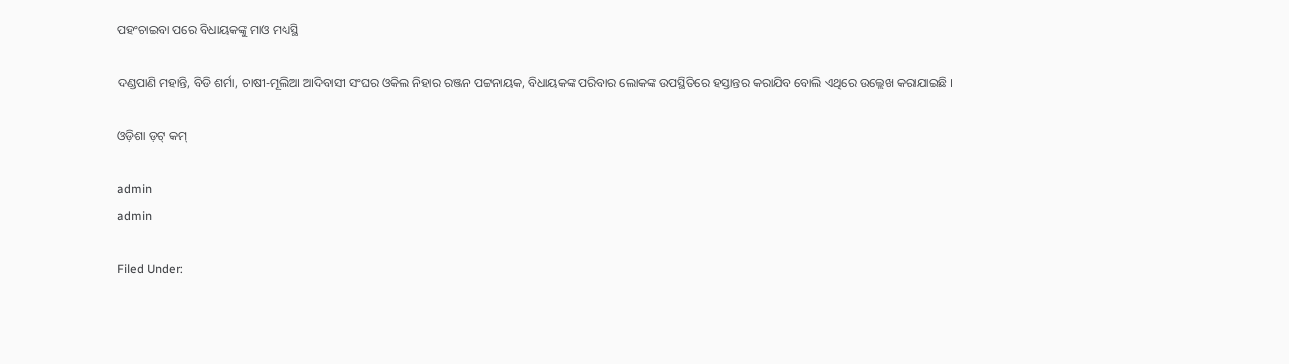ପହଂଚାଇବା ପରେ ବିଧାୟକଙ୍କୁ ମାଓ ମଧ୍ୟସ୍ଥି

ଦଣ୍ଡପାଣି ମହାନ୍ତି, ବିଡି ଶର୍ମା, ଚାଷୀ-ମୂଲିଆ ଆଦିବାସୀ ସଂଘର ଓକିଲ ନିହାର ରଞ୍ଜନ ପଟ୍ଟନାୟକ, ବିଧାୟକଙ୍କ ପରିବାର ଲୋକଙ୍କ ଉପସ୍ଥିତିରେ ହସ୍ତାନ୍ତର କରାଯିବ ବୋଲି ଏଥିରେ ଉଲ୍ଲେଖ କରାଯାଇଛି ।

ଓଡ଼ିଶା ଡ଼ଟ୍ କମ୍

admin
admin

Filed Under: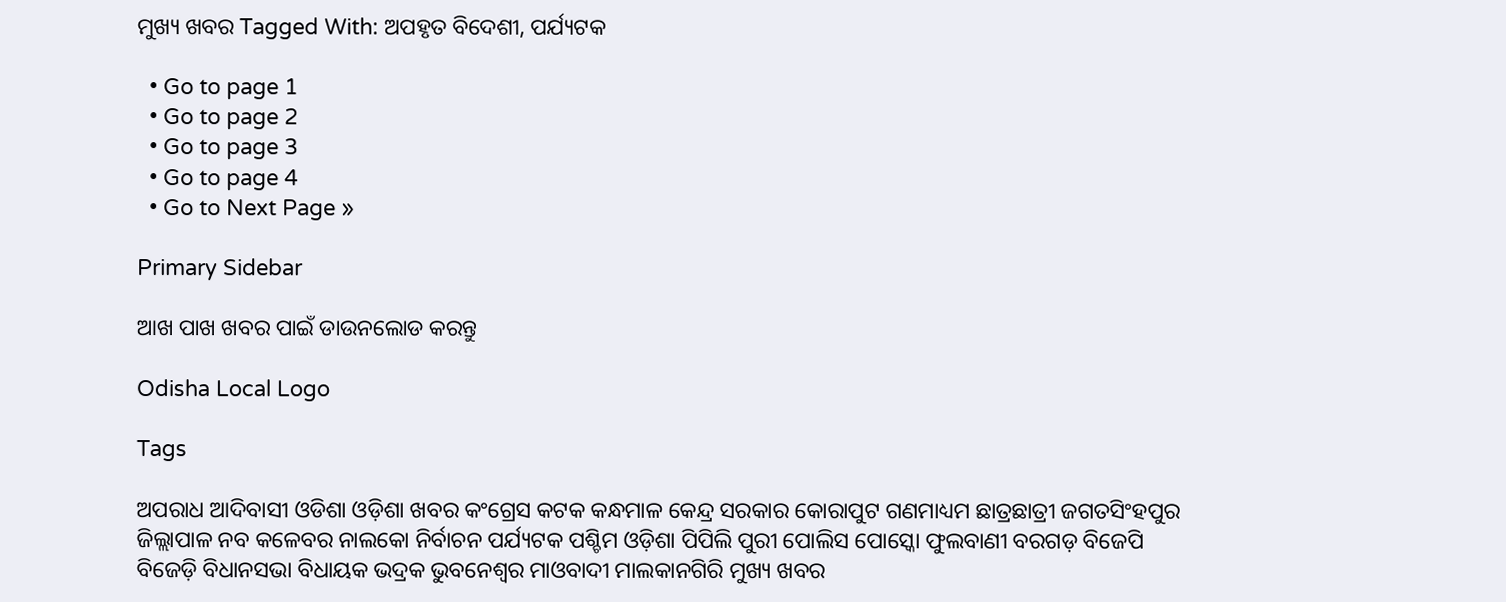ମୁଖ୍ୟ ଖବର Tagged With: ଅପହୃତ ବିଦେଶୀ, ପର୍ଯ୍ୟଟକ

  • Go to page 1
  • Go to page 2
  • Go to page 3
  • Go to page 4
  • Go to Next Page »

Primary Sidebar

ଆଖ ପାଖ ଖବର ପାଇଁ ଡାଉନଲୋଡ କରନ୍ତୁ

Odisha Local Logo

Tags

ଅପରାଧ ଆଦିବାସୀ ଓଡିଶା ଓଡ଼ିଶା ଖବର କଂଗ୍ରେସ କଟକ କନ୍ଧମାଳ କେନ୍ଦ୍ର ସରକାର କୋରାପୁଟ ଗଣମାଧ୍ୟମ ଛାତ୍ରଛାତ୍ରୀ ଜଗତସିଂହପୁର ଜିଲ୍ଲାପାଳ ନବ କଳେବର ନାଲକୋ ନିର୍ବାଚନ ପର୍ଯ୍ୟଟକ ପଶ୍ଚିମ ଓଡ଼ିଶା ପିପିଲି ପୁରୀ ପୋଲିସ ପୋସ୍କୋ ଫୁଲବାଣୀ ବରଗଡ଼ ବିଜେପି ବିଜେଡ଼ି ବିଧାନସଭା ବିଧାୟକ ଭଦ୍ରକ ଭୁବନେଶ୍ୱର ମାଓବାଦୀ ମାଲକାନଗିରି ମୁଖ୍ୟ ଖବର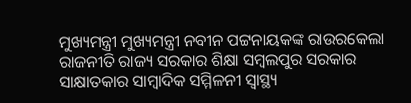ମୁଖ୍ୟମନ୍ତ୍ରୀ ମୁଖ୍ୟମନ୍ତ୍ରୀ ନବୀନ ପଟ୍ଟନାୟକଙ୍କ ରାଉରକେଲା ରାଜନୀତି ରାଜ୍ୟ ସରକାର ଶିକ୍ଷା ସମ୍ବଲପୁର ସରକାର ସାକ୍ଷାତକାର ସାମ୍ବାଦିକ ସମ୍ମିଳନୀ ସ୍ୱାସ୍ଥ୍ୟ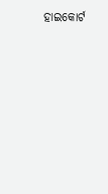ହାଇକୋର୍ଟ